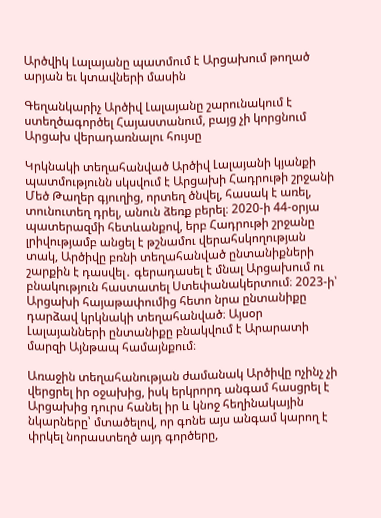Արծվիկ Լալայանը պատմում է Արցախում թողած արյան եւ կտավների մասին

Գեղանկարիչ Արծիվ Լալայանը շարունակում է ստեղծագործել Հայաստանում, բայց չի կորցնում Արցախ վերադառնալու հույսը

Կրկնակի տեղահանված Արծիվ Լալայանի կյանքի պատմությունն սկսվում է Արցախի Հադրութի շրջանի Մեծ Թաղեր գյուղից, որտեղ ծնվել, հասակ է առել, տունուտեղ դրել, անուն ձեռք բերել։ 2020-ի 44-օրյա պատերազմի հետևանքով, երբ Հադրութի շրջանը լրիվությամբ անցել է թշնամու վերահսկողության տակ, Արծիվը բռնի տեղահանված ընտանիքների շարքին է դասվել․ գերադասել է մնալ Արցախում ու բնակություն հաստատել Ստեփանակերտում։ 2023-ի՝ Արցախի հայաթափումից հետո նրա ընտանիքը դարձավ կրկնակի տեղահանված։ Այսօր Լալայանների ընտանիքը բնակվում է Արարատի մարզի Այնթապ համայնքում։

Առաջին տեղահանության ժամանակ Արծիվը ոչինչ չի վերցրել իր օջախից, իսկ երկրորդ անգամ հասցրել է Արցախից դուրս հանել իր և կնոջ հեղինակային նկարները՝ մտածելով, որ գոնե այս անգամ կարող է փրկել նորաստեղծ այդ գործերը,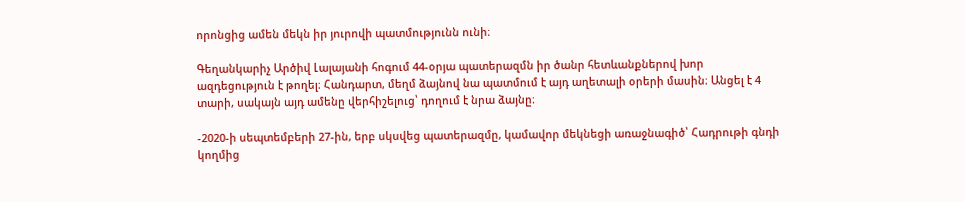որոնցից ամեն մեկն իր յուրովի պատմությունն ունի։

Գեղանկարիչ Արծիվ Լալայանի հոգում 44-օրյա պատերազմն իր ծանր հետևանքներով խոր ազդեցություն է թողել։ Հանդարտ, մեղմ ձայնով նա պատմում է այդ աղետալի օրերի մասին։ Անցել է 4 տարի, սակայն այդ ամենը վերհիշելուց՝ դողում է նրա ձայնը։

-2020-ի սեպտեմբերի 27-ին, երբ սկսվեց պատերազմը, կամավոր մեկնեցի առաջնագիծ՝ Հադրութի գնդի կողմից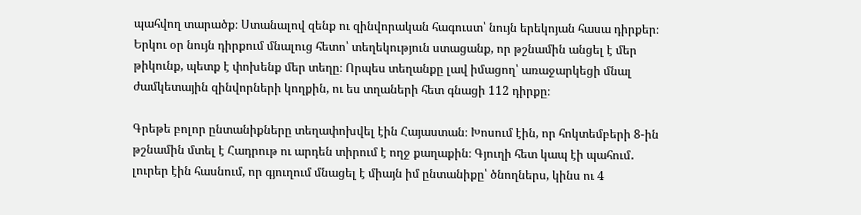պահվող տարածք։ Ստանալով զենք ու զինվորական հագուստ՝ նույն երեկոյան հասա դիրքեր։ Երկու օր նույն դիրքում մնալուց հետո՝ տեղեկություն ստացանք, որ թշնամին անցել է մեր թիկունք, պետք է փոխենք մեր տեղը։ Որպես տեղանքը լավ իմացող՝ առաջարկեցի մնալ ժամկետային զինվորների կողքին, ու ես տղաների հետ գնացի 112 դիրքը։

Գրեթե բոլոր ընտանիքները տեղափոխվել էին Հայաստան։ Խոսում էին, որ հոկտեմբերի 8-ին թշնամին մտել է Հադրութ ու արդեն տիրում է ողջ քաղաքին։ Գյուղի հետ կապ էի պահում․  լուրեր էին հասնում, որ գյուղում մնացել է միայն իմ ընտանիքը՝ ծնողներս, կինս ու 4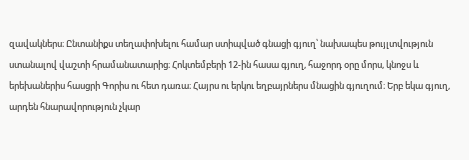զավակներս։ Ընտանիքս տեղափոխելու համար ստիպված գնացի գյուղ՝ նախապես թույլտվություն ստանալով վաշտի հրամանատարից։ Հոկտեմբերի 12-ին հասա գյուղ, հաջորդ օրը մորս, կնոջս և երեխաներիս հասցրի Գորիս ու հետ դառա։ Հայրս ու երկու եղբայրներս մնացին գյուղում։ Երբ եկա գյուղ, արդեն հնարավորություն չկար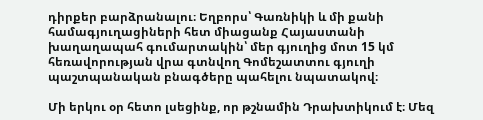դիրքեր բարձրանալու։ Եղբորս՝ Գառնիկի և մի քանի համագյուղացիների հետ միացանք Հայաստանի խաղաղապահ գումարտակին՝ մեր գյուղից մոտ 15 կմ հեռավորության վրա գտնվող Գոմեշատտու գյուղի պաշտպանական բնագծերը պահելու նպատակով։

Մի երկու օր հետո լսեցինք, որ թշնամին Դրախտիկում է։ Մեզ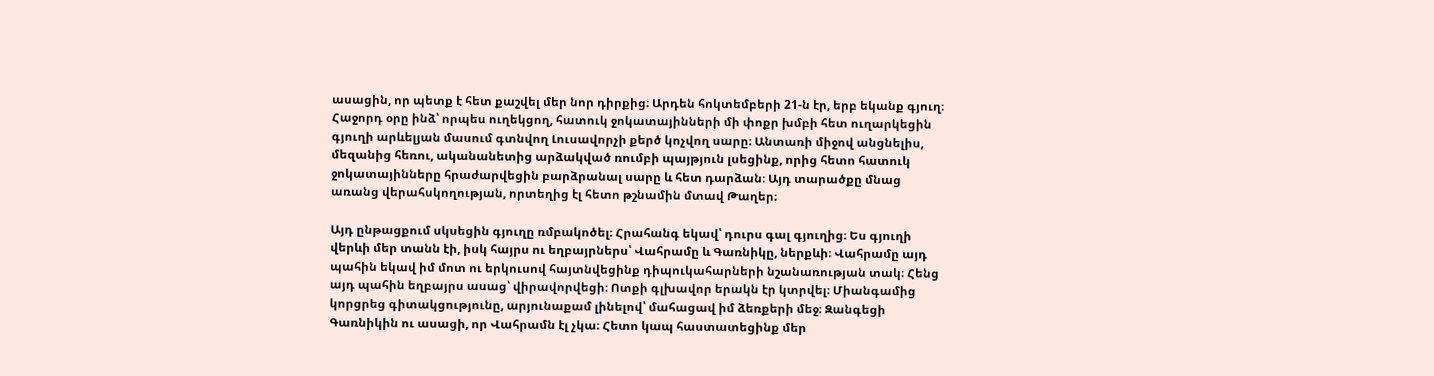ասացին, որ պետք է հետ քաշվել մեր նոր դիրքից։ Արդեն հոկտեմբերի 21-ն էր, երբ եկանք գյուղ։ Հաջորդ օրը ինձ՝ որպես ուղեկցող, հատուկ ջոկատայինների մի փոքր խմբի հետ ուղարկեցին գյուղի արևելյան մասում գտնվող Լուսավորչի քերծ կոչվող սարը։ Անտառի միջով անցնելիս, մեզանից հեռու, ականանետից արձակված ռումբի պայթյուն լսեցինք, որից հետո հատուկ ջոկատայինները հրաժարվեցին բարձրանալ սարը և հետ դարձան։ Այդ տարածքը մնաց առանց վերահսկողության, որտեղից էլ հետո թշնամին մտավ Թաղեր։

Այդ ընթացքում սկսեցին գյուղը ռմբակոծել։ Հրահանգ եկավ՝ դուրս գալ գյուղից։ Ես գյուղի վերևի մեր տանն էի, իսկ հայրս ու եղբայրներս՝ Վահրամը և Գառնիկը, ներքևի։ Վահրամը այդ պահին եկավ իմ մոտ ու երկուսով հայտնվեցինք դիպուկահարների նշանառության տակ։ Հենց այդ պահին եղբայրս ասաց՝ վիրավորվեցի։ Ոտքի գլխավոր երակն էր կտրվել։ Միանգամից կորցրեց գիտակցությունը, արյունաքամ լինելով՝ մահացավ իմ ձեռքերի մեջ։ Զանգեցի Գառնիկին ու ասացի, որ Վահրամն էլ չկա։ Հետո կապ հաստատեցինք մեր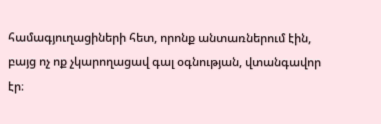համագյուղացիների հետ, որոնք անտառներում էին, բայց ոչ ոք չկարողացավ գալ օգնության, վտանգավոր էր։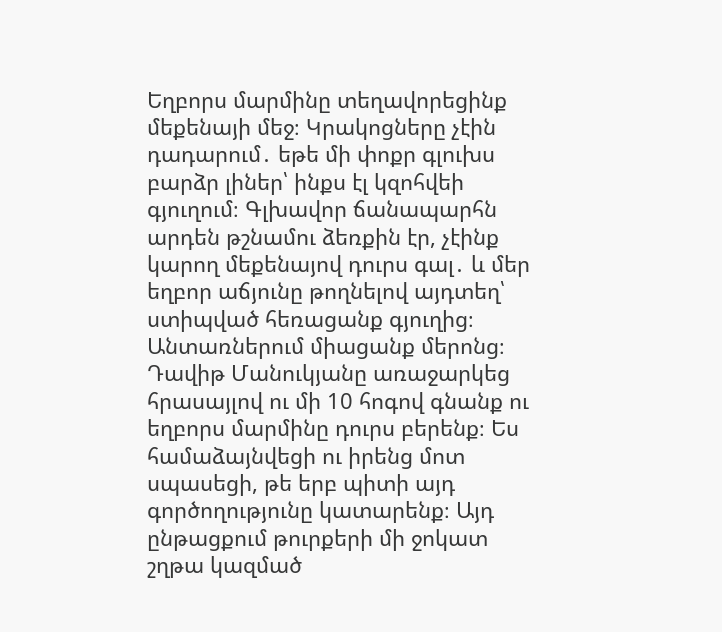Եղբորս մարմինը տեղավորեցինք մեքենայի մեջ։ Կրակոցները չէին դադարում․ եթե մի փոքր գլուխս բարձր լիներ՝ ինքս էլ կզոհվեի գյուղում։ Գլխավոր ճանապարհն արդեն թշնամու ձեռքին էր, չէինք կարող մեքենայով դուրս գալ․ և մեր եղբոր աճյունը թողնելով այդտեղ՝ ստիպված հեռացանք գյուղից։  Անտառներում միացանք մերոնց։ Դավիթ Մանուկյանը առաջարկեց հրասայլով ու մի 10 հոգով գնանք ու եղբորս մարմինը դուրս բերենք։ Ես համաձայնվեցի ու իրենց մոտ սպասեցի, թե երբ պիտի այդ գործողությունը կատարենք։ Այդ ընթացքում թուրքերի մի ջոկատ շղթա կազմած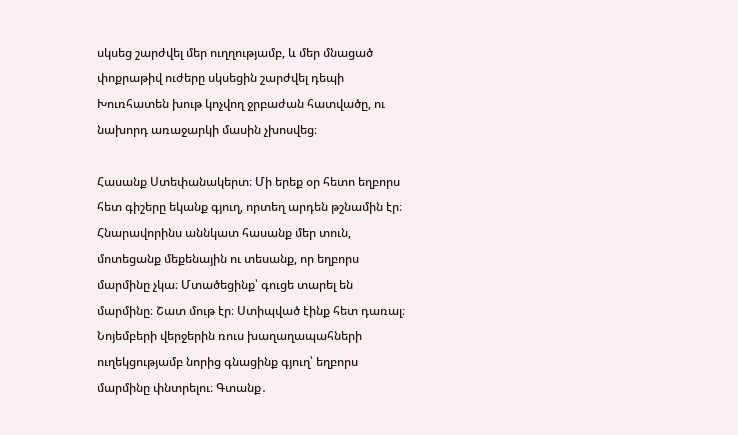սկսեց շարժվել մեր ուղղությամբ, և մեր մնացած փոքրաթիվ ուժերը սկսեցին շարժվել դեպի Խուռհատեն խութ կոչվող ջրբաժան հատվածը, ու նախորդ առաջարկի մասին չխոսվեց։

Հասանք Ստեփանակերտ։ Մի երեք օր հետո եղբորս հետ գիշերը եկանք գյուղ, որտեղ արդեն թշնամին էր։ Հնարավորինս աննկատ հասանք մեր տուն, մոտեցանք մեքենային ու տեսանք, որ եղբորս մարմինը չկա։ Մտածեցինք՝ գուցե տարել են մարմինը։ Շատ մութ էր։ Ստիպված էինք հետ դառալ։ Նոյեմբերի վերջերին ռուս խաղաղապահների ուղեկցությամբ նորից գնացինք գյուղ՝ եղբորս մարմինը փնտրելու։ Գտանք․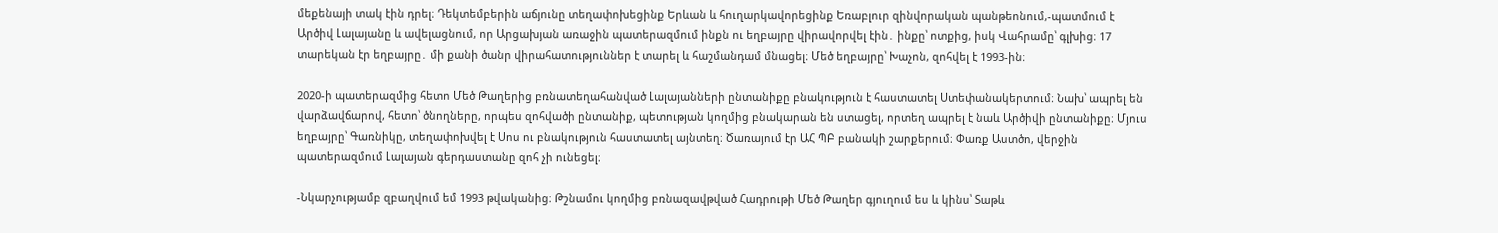մեքենայի տակ էին դրել։ Դեկտեմբերին աճյունը տեղափոխեցինք Երևան և հուղարկավորեցինք Եռաբլուր զինվորական պանթեոնում,-պատմում է Արծիվ Լալայանը և ավելացնում, որ Արցախյան առաջին պատերազմում ինքն ու եղբայրը վիրավորվել էին․ ինքը՝ ոտքից, իսկ Վահրամը՝ գլխից։ 17 տարեկան էր եղբայրը․ մի քանի ծանր վիրահատություններ է տարել և հաշմանդամ մնացել։ Մեծ եղբայրը՝ Խաչոն, զոհվել է 1993-ին։

2020-ի պատերազմից հետո Մեծ Թաղերից բռնատեղահանված Լալայանների ընտանիքը բնակություն է հաստատել Ստեփանակերտում։ Նախ՝ ապրել են վարձավճարով, հետո՝ ծնողները, որպես զոհվածի ընտանիք, պետության կողմից բնակարան են ստացել, որտեղ ապրել է նաև Արծիվի ընտանիքը։ Մյուս եղբայրը՝ Գառնիկը, տեղափոխվել է Սոս ու բնակություն հաստատել այնտեղ։ Ծառայում էր ԱՀ ՊԲ բանակի շարքերում։ Փառք Աստծո, վերջին պատերազմում Լալայան գերդաստանը զոհ չի ունեցել։

-Նկարչությամբ զբաղվում եմ 1993 թվականից։ Թշնամու կողմից բռնազավթված Հադրութի Մեծ Թաղեր գյուղում ես և կինս՝ Տաթև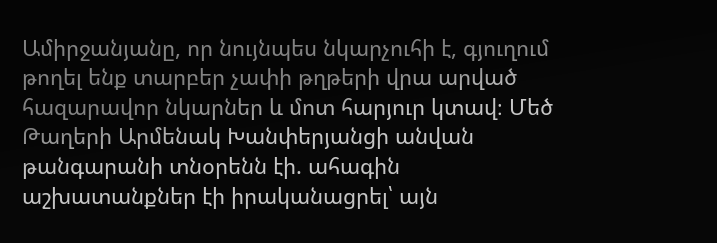Ամիրջանյանը, որ նույնպես նկարչուհի է, գյուղում թողել ենք տարբեր չափի թղթերի վրա արված հազարավոր նկարներ և մոտ հարյուր կտավ։ Մեծ Թաղերի Արմենակ Խանփերյանցի անվան թանգարանի տնօրենն էի. ահագին աշխատանքներ էի իրականացրել՝ այն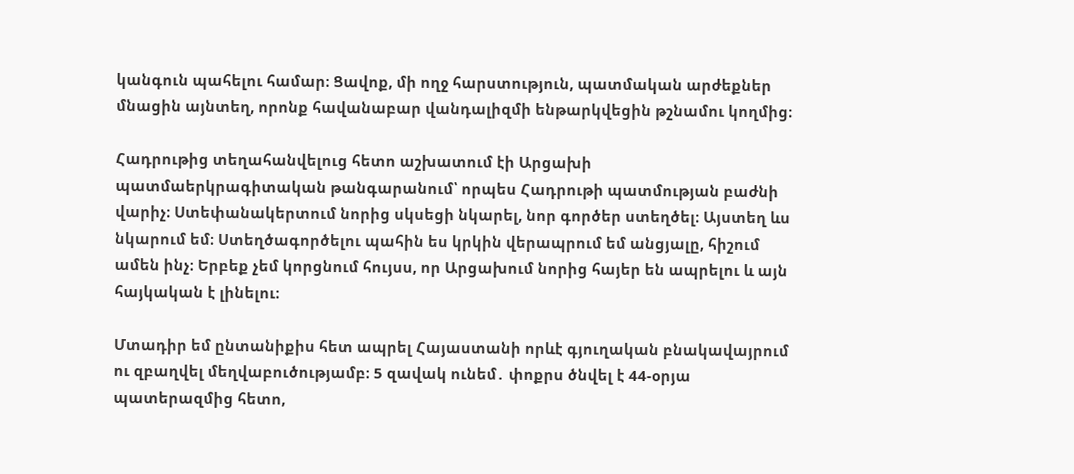կանգուն պահելու համար։ Ցավոք, մի ողջ հարստություն, պատմական արժեքներ մնացին այնտեղ, որոնք հավանաբար վանդալիզմի ենթարկվեցին թշնամու կողմից։

Հադրութից տեղահանվելուց հետո աշխատում էի Արցախի պատմաերկրագիտական թանգարանում՝ որպես Հադրութի պատմության բաժնի վարիչ։ Ստեփանակերտում նորից սկսեցի նկարել, նոր գործեր ստեղծել։ Այստեղ ևս նկարում եմ։ Ստեղծագործելու պահին ես կրկին վերապրում եմ անցյալը, հիշում ամեն ինչ։ Երբեք չեմ կորցնում հույսս, որ Արցախում նորից հայեր են ապրելու և այն հայկական է լինելու։

Մտադիր եմ ընտանիքիս հետ ապրել Հայաստանի որևէ գյուղական բնակավայրում ու զբաղվել մեղվաբուծությամբ։ 5 զավակ ունեմ․ փոքրս ծնվել է 44-օրյա պատերազմից հետո,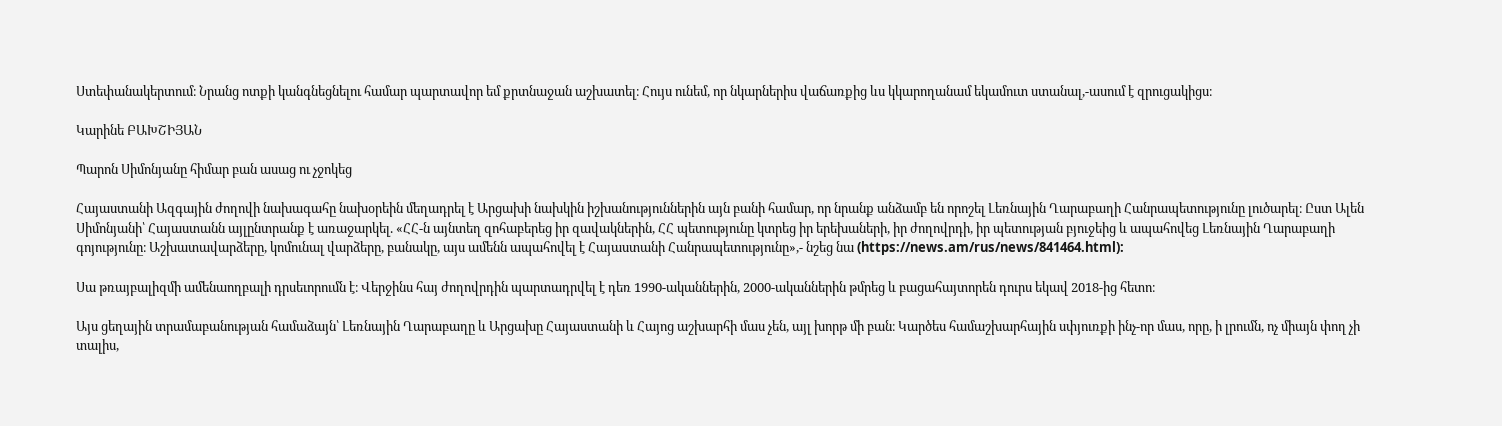Ստեփանակերտում։ Նրանց ոտքի կանգնեցնելու համար պարտավոր եմ քրտնաջան աշխատել։ Հույս ունեմ, որ նկարներիս վաճառքից ևս կկարողանամ եկամուտ ստանալ,-ասում է զրուցակիցս։

Կարինե ԲԱԽՇԻՅԱՆ

Պարոն Սիմոնյանը հիմար բան ասաց ու չջոկեց

Հայաստանի Ազգային ժողովի նախագահը նախօրեին մեղադրել է Արցախի նախկին իշխանություններին այն բանի համար, որ նրանք անձամբ են որոշել Լեռնային Ղարաբաղի Հանրապետությունը լուծարել։ Ըստ Ալեն Սիմոնյանի՝ Հայաստանն այլընտրանք է առաջարկել. «ՀՀ-ն այնտեղ զոհաբերեց իր զավակներին, ՀՀ պետությունը կտրեց իր երեխաների, իր ժողովրդի, իր պետության բյուջեից և ապահովեց Լեռնային Ղարաբաղի գոյությունը։ Աշխատավարձերը, կոմունալ վարձերը, բանակը, այս ամենն ապահովել է Հայաստանի Հանրապետությունը»,- նշեց նա (https://news.am/rus/news/841464.html):

Սա թռայբալիզմի ամենաողբալի դրսեւորումն է։ Վերջինս հայ ժողովրդին պարտադրվել է դեռ 1990-ականներին, 2000-ականներին թմրեց և բացահայտորեն դուրս եկավ 2018-ից հետո։

Այս ցեղային տրամաբանության համաձայն՝ Լեռնային Ղարաբաղը և Արցախը Հայաստանի և Հայոց աշխարհի մաս չեն, այլ խորթ մի բան։ Կարծես համաշխարհային սփյուռքի ինչ-որ մաս, որը, ի լրումն, ոչ միայն փող չի տալիս,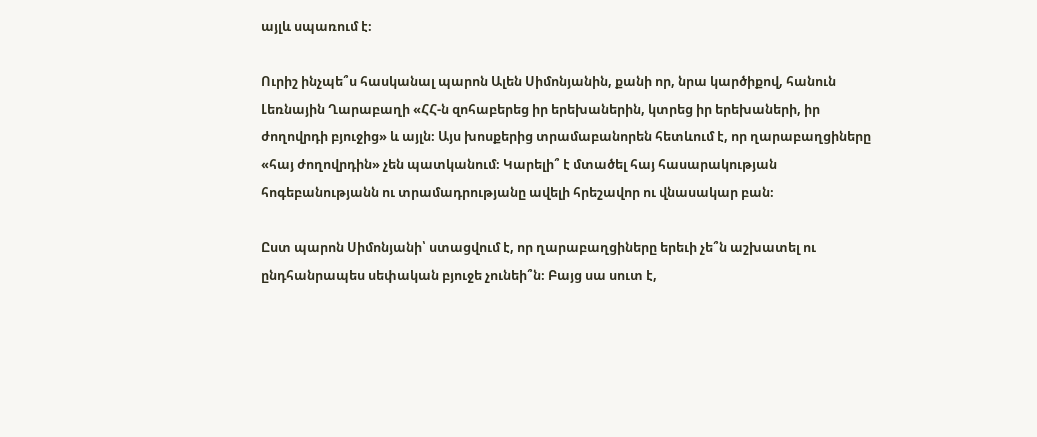այլև սպառում է։

Ուրիշ ինչպե՞ս հասկանալ պարոն Ալեն Սիմոնյանին, քանի որ, նրա կարծիքով, հանուն Լեռնային Ղարաբաղի «ՀՀ-ն զոհաբերեց իր երեխաներին, կտրեց իր երեխաների, իր ժողովրդի բյուջից» և այլն։ Այս խոսքերից տրամաբանորեն հետևում է, որ ղարաբաղցիները «հայ ժողովրդին» չեն պատկանում։ Կարելի՞ է մտածել հայ հասարակության հոգեբանությանն ու տրամադրությանը ավելի հրեշավոր ու վնասակար բան։

Ըստ պարոն Սիմոնյանի՝ ստացվում է, որ ղարաբաղցիները երեւի չե՞ն աշխատել ու ընդհանրապես սեփական բյուջե չունեի՞ն։ Բայց սա սուտ է,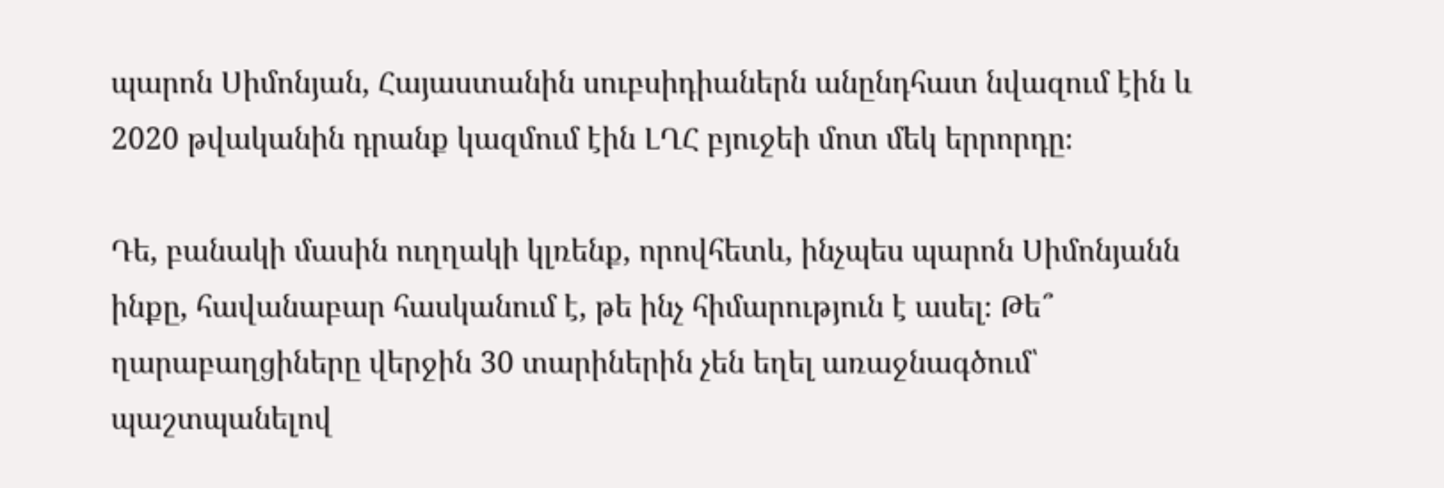պարոն Սիմոնյան, Հայաստանին սուբսիդիաներն անընդհատ նվազում էին և 2020 թվականին դրանք կազմում էին ԼՂՀ բյուջեի մոտ մեկ երրորդը։

Դե, բանակի մասին ուղղակի կլռենք, որովհետև, ինչպես պարոն Սիմոնյանն ինքը, հավանաբար հասկանում է, թե ինչ հիմարություն է ասել։ Թե՞ ղարաբաղցիները վերջին 30 տարիներին չեն եղել առաջնագծում՝ պաշտպանելով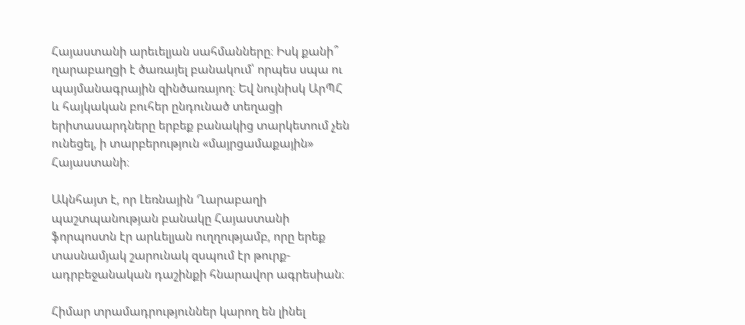Հայաստանի արեւելյան սահմանները։ Իսկ քանի՞ ղարաբաղցի է ծառայել բանակում՝ որպես սպա ու պայմանագրային զինծառայող։ Եվ նույնիսկ ԱրՊՀ և հայկական բուհեր ընդունած տեղացի երիտասարդները երբեք բանակից տարկետում չեն ունեցել, ի տարբերություն «մայրցամաքային» Հայաստանի։

Ակնհայտ է, որ Լեռնային Ղարաբաղի պաշտպանության բանակը Հայաստանի ֆորպոստն էր արևելյան ուղղությամբ, որը երեք տասնամյակ շարունակ զսպում էր թուրք-ադրբեջանական դաշինքի հնարավոր ագրեսիան։

Հիմար տրամադրություններ կարող են լինել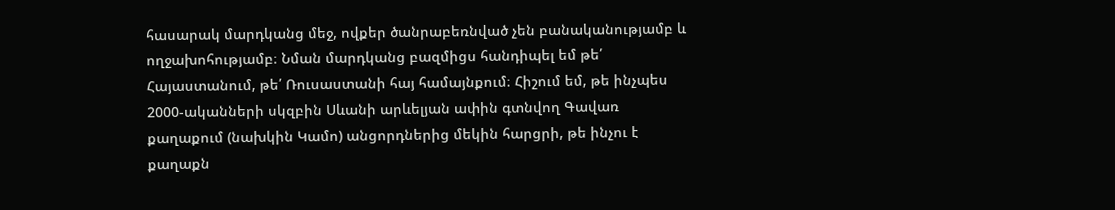հասարակ մարդկանց մեջ, ովքեր ծանրաբեռնված չեն բանականությամբ և ողջախոհությամբ։ Նման մարդկանց բազմիցս հանդիպել եմ թե՛ Հայաստանում, թե՛ Ռուսաստանի հայ համայնքում։ Հիշում եմ, թե ինչպես 2000-ականների սկզբին Սևանի արևելյան ափին գտնվող Գավառ քաղաքում (նախկին Կամո) անցորդներից մեկին հարցրի, թե ինչու է քաղաքն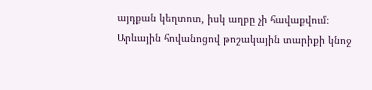այդքան կեղտոտ, իսկ աղբը չի հավաքվում։ Արևային հովանոցով թոշակային տարիքի կնոջ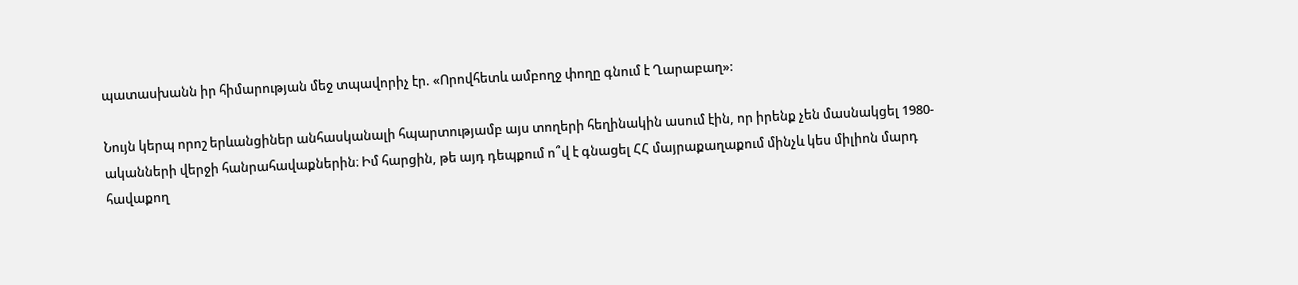պատասխանն իր հիմարության մեջ տպավորիչ էր. «Որովհետև ամբողջ փողը գնում է Ղարաբաղ»:

Նույն կերպ որոշ երևանցիներ անհասկանալի հպարտությամբ այս տողերի հեղինակին ասում էին, որ իրենք չեն մասնակցել 1980-ականների վերջի հանրահավաքներին։ Իմ հարցին, թե այդ դեպքում ո՞վ է գնացել ՀՀ մայրաքաղաքում մինչև կես միլիոն մարդ հավաքող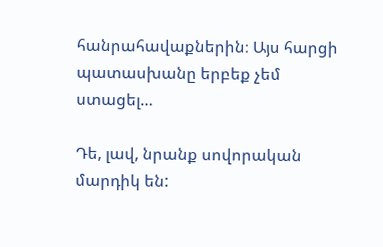հանրահավաքներին։ Այս հարցի պատասխանը երբեք չեմ ստացել…

Դե, լավ, նրանք սովորական մարդիկ են: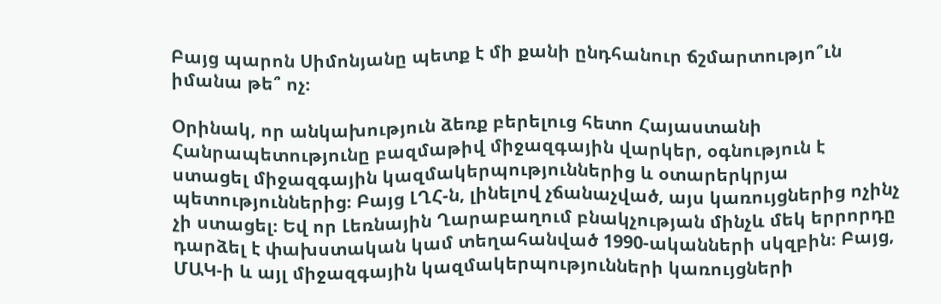Բայց պարոն Սիմոնյանը պետք է մի քանի ընդհանուր ճշմարտությո՞ւն իմանա թե՞ ոչ։

Օրինակ, որ անկախություն ձեռք բերելուց հետո Հայաստանի Հանրապետությունը բազմաթիվ միջազգային վարկեր, օգնություն է ստացել միջազգային կազմակերպություններից և օտարերկրյա պետություններից։ Բայց ԼՂՀ-ն, լինելով չճանաչված, այս կառույցներից ոչինչ չի ստացել։ Եվ որ Լեռնային Ղարաբաղում բնակչության մինչև մեկ երրորդը դարձել է փախստական կամ տեղահանված 1990-ականների սկզբին։ Բայց, ՄԱԿ-ի և այլ միջազգային կազմակերպությունների կառույցների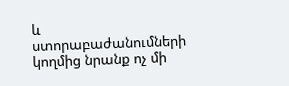և ստորաբաժանումների կողմից նրանք ոչ մի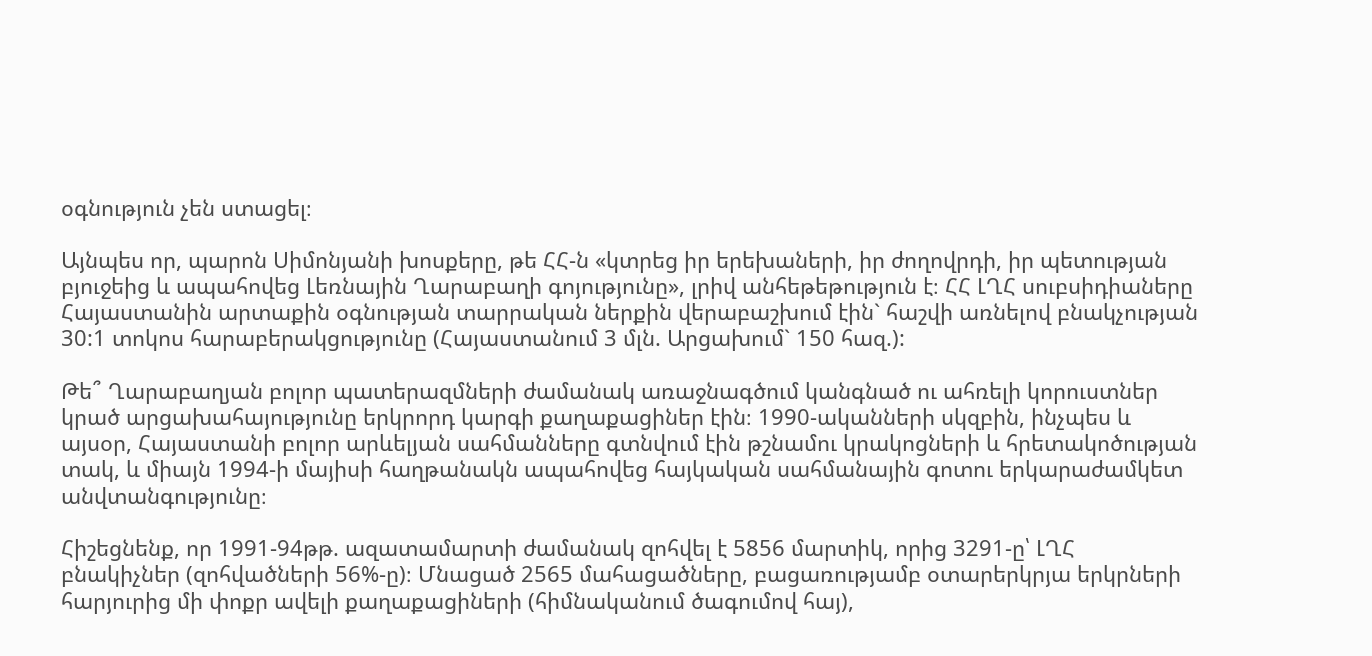օգնություն չեն ստացել։

Այնպես որ, պարոն Սիմոնյանի խոսքերը, թե ՀՀ-ն «կտրեց իր երեխաների, իր ժողովրդի, իր պետության բյուջեից և ապահովեց Լեռնային Ղարաբաղի գոյությունը», լրիվ անհեթեթություն է։ ՀՀ ԼՂՀ սուբսիդիաները Հայաստանին արտաքին օգնության տարրական ներքին վերաբաշխում էին` հաշվի առնելով բնակչության 30:1 տոկոս հարաբերակցությունը (Հայաստանում 3 մլն. Արցախում` 150 հազ.):

Թե՞ Ղարաբաղյան բոլոր պատերազմների ժամանակ առաջնագծում կանգնած ու ահռելի կորուստներ կրած արցախահայությունը երկրորդ կարգի քաղաքացիներ էին։ 1990-ականների սկզբին, ինչպես և այսօր, Հայաստանի բոլոր արևելյան սահմանները գտնվում էին թշնամու կրակոցների և հրետակոծության տակ, և միայն 1994-ի մայիսի հաղթանակն ապահովեց հայկական սահմանային գոտու երկարաժամկետ անվտանգությունը։

Հիշեցնենք, որ 1991-94թթ. ազատամարտի ժամանակ զոհվել է 5856 մարտիկ, որից 3291-ը՝ ԼՂՀ բնակիչներ (զոհվածների 56%-ը)։ Մնացած 2565 մահացածները, բացառությամբ օտարերկրյա երկրների հարյուրից մի փոքր ավելի քաղաքացիների (հիմնականում ծագումով հայ),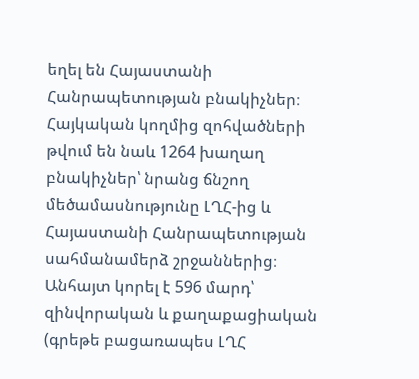եղել են Հայաստանի Հանրապետության բնակիչներ։ Հայկական կողմից զոհվածների թվում են նաև 1264 խաղաղ բնակիչներ՝ նրանց ճնշող մեծամասնությունը ԼՂՀ-ից և Հայաստանի Հանրապետության սահմանամերձ շրջաններից։ Անհայտ կորել է 596 մարդ՝ զինվորական և քաղաքացիական (գրեթե բացառապես ԼՂՀ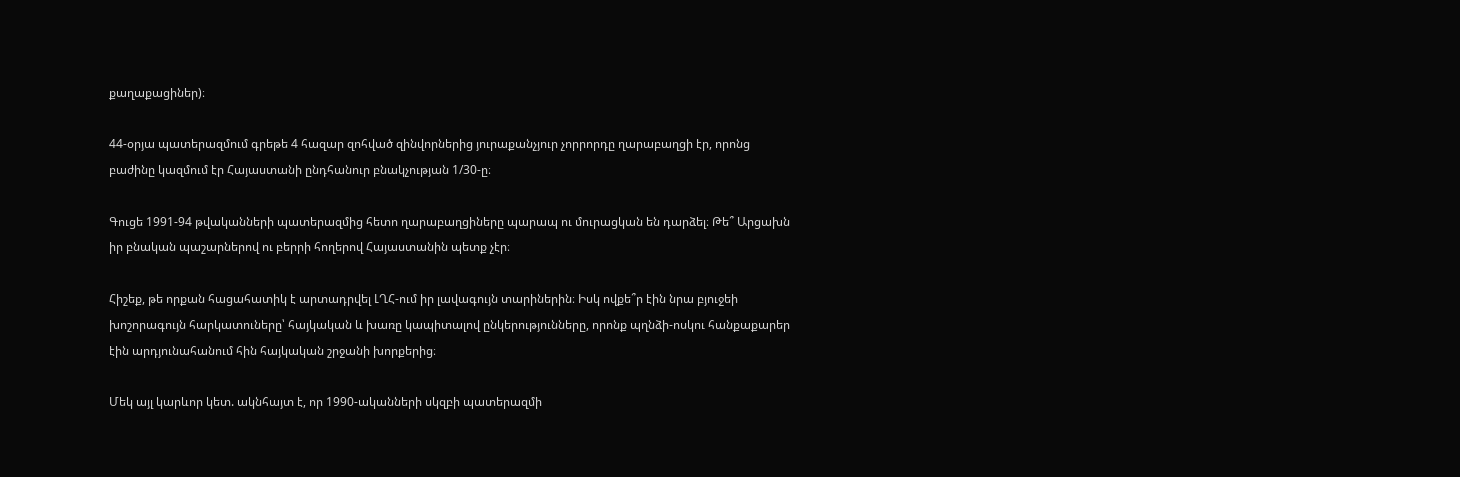քաղաքացիներ)։

44-օրյա պատերազմում գրեթե 4 հազար զոհված զինվորներից յուրաքանչյուր չորրորդը ղարաբաղցի էր, որոնց բաժինը կազմում էր Հայաստանի ընդհանուր բնակչության 1/30-ը։

Գուցե 1991-94 թվականների պատերազմից հետո ղարաբաղցիները պարապ ու մուրացկան են դարձել։ Թե՞ Արցախն իր բնական պաշարներով ու բերրի հողերով Հայաստանին պետք չէր։

Հիշեք, թե որքան հացահատիկ է արտադրվել ԼՂՀ-ում իր լավագույն տարիներին։ Իսկ ովքե՞ր էին նրա բյուջեի խոշորագույն հարկատուները՝ հայկական և խառը կապիտալով ընկերությունները, որոնք պղնձի-ոսկու հանքաքարեր էին արդյունահանում հին հայկական շրջանի խորքերից։

Մեկ այլ կարևոր կետ. ակնհայտ է, որ 1990-ականների սկզբի պատերազմի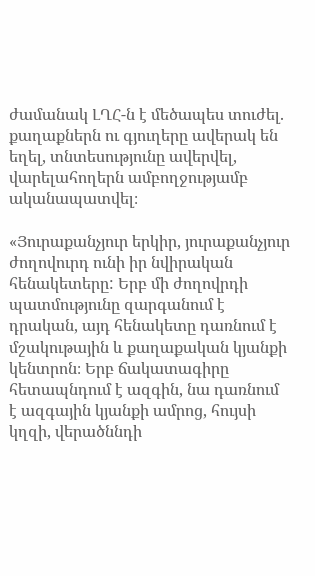ժամանակ ԼՂՀ-ն է մեծապես տուժել. քաղաքներն ու գյուղերը ավերակ են եղել, տնտեսությունը ավերվել, վարելահողերն ամբողջությամբ ականապատվել։

«Յուրաքանչյուր երկիր, յուրաքանչյուր ժողովուրդ ունի իր նվիրական հենակետերը: Երբ մի ժողովրդի պատմությունը զարգանում է դրական, այդ հենակետը դառնում է մշակութային և քաղաքական կյանքի կենտրոն։ Երբ ճակատագիրը հետապնդում է ազգին, նա դառնում է ազգային կյանքի ամրոց, հույսի կղզի, վերածննդի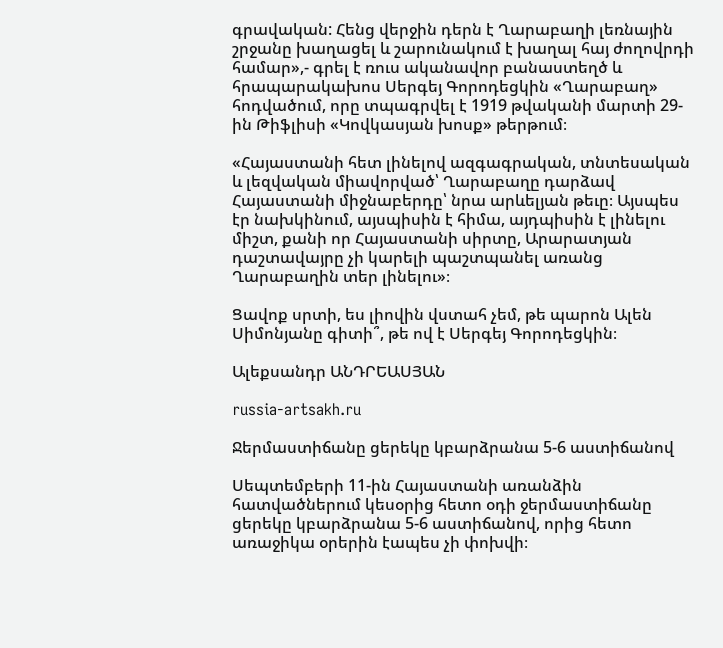գրավական: Հենց վերջին դերն է Ղարաբաղի լեռնային շրջանը խաղացել և շարունակում է խաղալ հայ ժողովրդի համար»,- գրել է ռուս ականավոր բանաստեղծ և հրապարակախոս Սերգեյ Գորոդեցկին «Ղարաբաղ» հոդվածում, որը տպագրվել է 1919 թվականի մարտի 29-ին Թիֆլիսի «Կովկասյան խոսք» թերթում։

«Հայաստանի հետ լինելով ազգագրական, տնտեսական և լեզվական միավորված՝ Ղարաբաղը դարձավ Հայաստանի միջնաբերդը՝ նրա արևելյան թեւը։ Այսպես էր նախկինում, այսպիսին է հիմա, այդպիսին է լինելու միշտ, քանի որ Հայաստանի սիրտը, Արարատյան դաշտավայրը չի կարելի պաշտպանել առանց Ղարաբաղին տեր լինելու»։

Ցավոք սրտի, ես լիովին վստահ չեմ, թե պարոն Ալեն Սիմոնյանը գիտի՞, թե ով է Սերգեյ Գորոդեցկին։

Ալեքսանդր ԱՆԴՐԵԱՍՅԱՆ

russia-artsakh.ru

Ջերմաստիճանը ցերեկը կբարձրանա 5-6 աստիճանով

Սեպտեմբերի 11-ին Հայաստանի առանձին հատվածներում կեսօրից հետո օդի ջերմաստիճանը ցերեկը կբարձրանա 5-6 աստիճանով, որից հետո առաջիկա օրերին էապես չի փոխվի։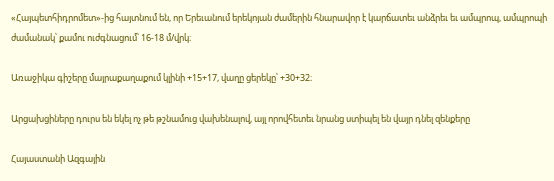«Հայպետհիդրոմետ»-ից հայտնում են, որ Երեւանում երեկոյան ժամերին հնարավոր է կարճատեւ անձրեւ եւ ամպրոպ, ամպրոպի ժամանակ՝ քամու ուժգնացում՝ 16-18 մ/վրկ։

Առաջիկա գիշերը մայրաքաղաքում կլինի +15+17, վաղը ցերեկը՝ +30+32։

Արցախցիները դուրս են եկել ոչ թե թշնամուց վախենալով, այլ որովհետեւ նրանց ստիպել են վայր դնել զենքերը

Հայաստանի Ազգային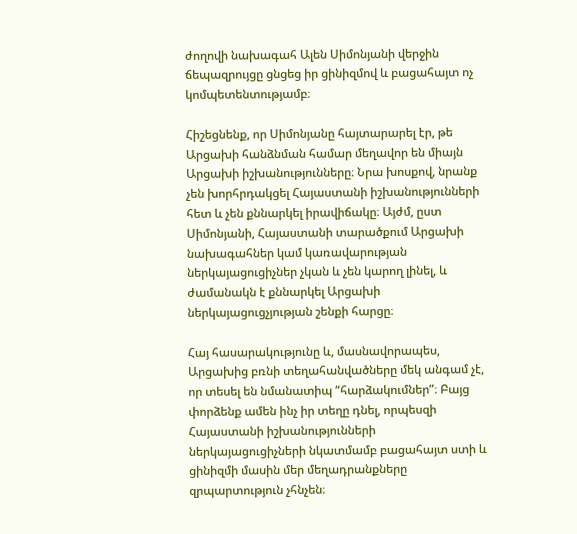ժողովի նախագահ Ալեն Սիմոնյանի վերջին ճեպազրույցը ցնցեց իր ցինիզմով և բացահայտ ոչ կոմպետենտությամբ։

Հիշեցնենք, որ Սիմոնյանը հայտարարել էր, թե Արցախի հանձնման համար մեղավոր են միայն Արցախի իշխանությունները։ Նրա խոսքով, նրանք չեն խորհրդակցել Հայաստանի իշխանությունների հետ և չեն քննարկել իրավիճակը։ Այժմ, ըստ Սիմոնյանի, Հայաստանի տարածքում Արցախի նախագահներ կամ կառավարության ներկայացուցիչներ չկան և չեն կարող լինել, և ժամանակն է քննարկել Արցախի ներկայացուցչյության շենքի հարցը։

Հայ հասարակությունը և, մասնավորապես, Արցախից բռնի տեղահանվածները մեկ անգամ չէ, որ տեսել են նմանատիպ “հարձակումներ”։ Բայց փորձենք ամեն ինչ իր տեղը դնել, որպեսզի Հայաստանի իշխանությունների ներկայացուցիչների նկատմամբ բացահայտ ստի և ցինիզմի մասին մեր մեղադրանքները զրպարտություն չհնչեն։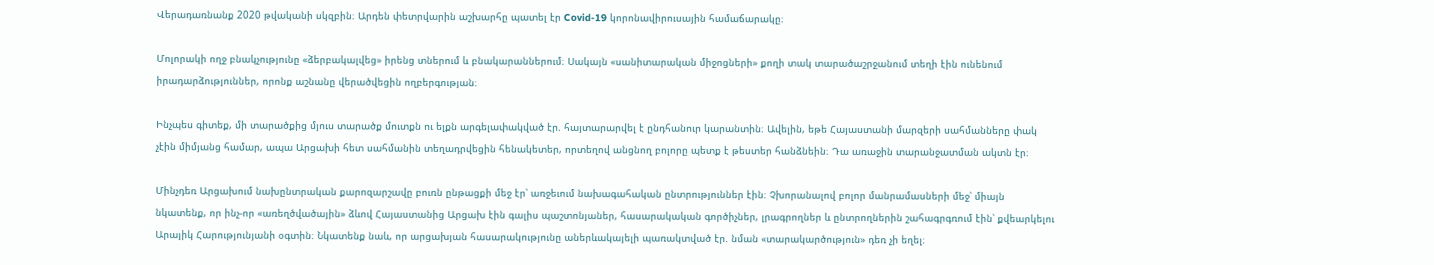Վերադառնանք 2020 թվականի սկզբին։ Արդեն փետրվարին աշխարհը պատել էր Covid-19 կորոնավիրուսային համաճարակը։

Մոլորակի ողջ բնակչությունը «ձերբակալվեց» իրենց տներում և բնակարաններում։ Սակայն «սանիտարական միջոցների» քողի տակ տարածաշրջանում տեղի էին ունենում իրադարձություններ, որոնք աշնանը վերածվեցին ողբերգության։

Ինչպես գիտեք, մի տարածքից մյուս տարածք մուտքն ու ելքն արգելափակված էր. հայտարարվել է ընդհանուր կարանտին։ Ավելին, եթե Հայաստանի մարզերի սահմանները փակ չէին միմյանց համար, ապա Արցախի հետ սահմանին տեղադրվեցին հենակետեր, որտեղով անցնող բոլորը պետք է թեստեր հանձնեին։ Դա առաջին տարանջատման ակտն էր։

Մինչդեռ Արցախում նախընտրական քարոզարշավը բուռն ընթացքի մեջ էր՝ առջեւում նախագահական ընտրություններ էին։ Չխորանալով բոլոր մանրամասների մեջ՝ միայն նկատենք, որ ինչ-որ «առեղծվածային» ձևով Հայաստանից Արցախ էին գալիս պաշտոնյաներ, հասարակական գործիչներ, լրագրողներ և ընտրողներին շահագրգռում էին՝ քվեարկելու Արայիկ Հարությունյանի օգտին։ Նկատենք նաև, որ արցախյան հասարակությունը աներևակայելի պառակտված էր. նման «տարակարծություն» դեռ չի եղել։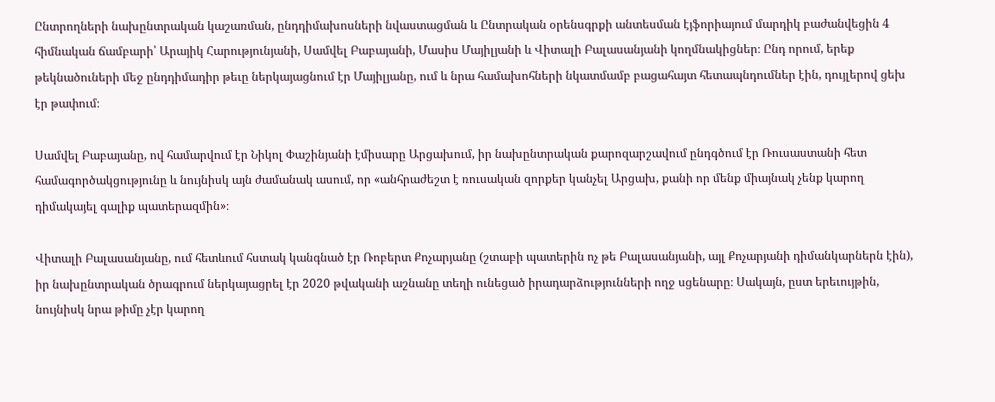Ընտրողների նախընտրական կաշառման, ընդդիմախոսների նվաստացման և Ընտրական օրենսգրքի անտեսման էյֆորիայում մարդիկ բաժանվեցին 4 հիմնական ճամբարի՝ Արայիկ Հարությունյանի, Սամվել Բաբայանի, Մասիս Մայիլյանի և Վիտալի Բալասանյանի կողմնակիցներ։ Ընդ որում, երեք թեկնածուների մեջ ընդդիմադիր թեւը ներկայացնում էր Մայիլյանը, ում և նրա համախոհների նկատմամբ բացահայտ հետապնդումներ էին, դույլերով ցեխ էր թափում։

Սամվել Բաբայանը, ով համարվում էր Նիկոլ Փաշինյանի էմիսարը Արցախում, իր նախընտրական քարոզարշավում ընդգծում էր Ռուսաստանի հետ համագործակցությունը և նույնիսկ այն ժամանակ ասում, որ «անհրաժեշտ է ռուսական զորքեր կանչել Արցախ, քանի որ մենք միայնակ չենք կարող դիմակայել գալիք պատերազմին»։

Վիտալի Բալասանյանը, ում հետևում հստակ կանգնած էր Ռոբերտ Քոչարյանը (շտաբի պատերին ոչ թե Բալասանյանի, այլ Քոչարյանի դիմանկարներն էին), իր նախընտրական ծրագրում ներկայացրել էր 2020 թվականի աշնանը տեղի ունեցած իրադարձությունների ողջ սցենարը։ Սակայն, ըստ երեւույթին, նույնիսկ նրա թիմը չէր կարող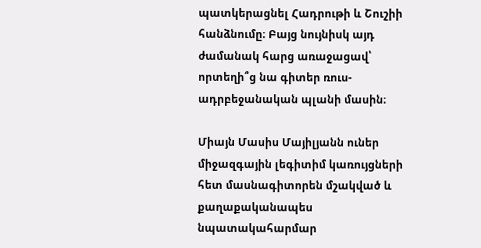պատկերացնել Հադրութի և Շուշիի հանձնումը։ Բայց նույնիսկ այդ ժամանակ հարց առաջացավ՝ որտեղի՞ց նա գիտեր ռուս-ադրբեջանական պլանի մասին։

Միայն Մասիս Մայիլյանն ուներ միջազգային լեգիտիմ կառույցների հետ մասնագիտորեն մշակված և քաղաքականապես նպատակահարմար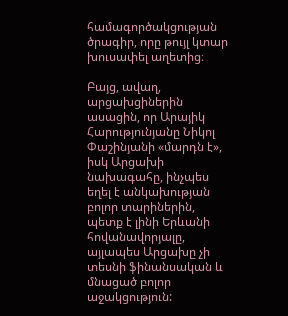համագործակցության ծրագիր, որը թույլ կտար խուսափել աղետից։

Բայց, ավաղ, արցախցիներին ասացին, որ Արայիկ Հարությունյանը Նիկոլ Փաշինյանի «մարդն է», իսկ Արցախի նախագահը, ինչպես եղել է անկախության բոլոր տարիներին, պետք է լինի Երևանի հովանավորյալը, այլապես Արցախը չի տեսնի ֆինանսական և մնացած բոլոր աջակցություն: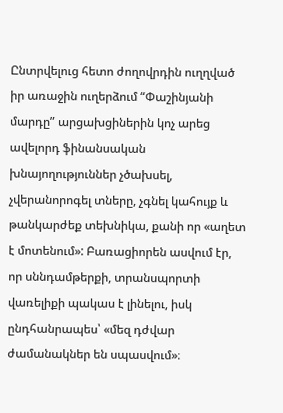Ընտրվելուց հետո ժողովրդին ուղղված իր առաջին ուղերձում “Փաշինյանի մարդը” արցախցիներին կոչ արեց ավելորդ ֆինանսական խնայողություններ չծախսել, չվերանորոգել տները, չգնել կահույք և թանկարժեք տեխնիկա, քանի որ «աղետ է մոտենում»: Բառացիորեն ասվում էր, որ սննդամթերքի, տրանսպորտի վառելիքի պակաս է լինելու, իսկ ընդհանրապես՝ «մեզ դժվար ժամանակներ են սպասվում»։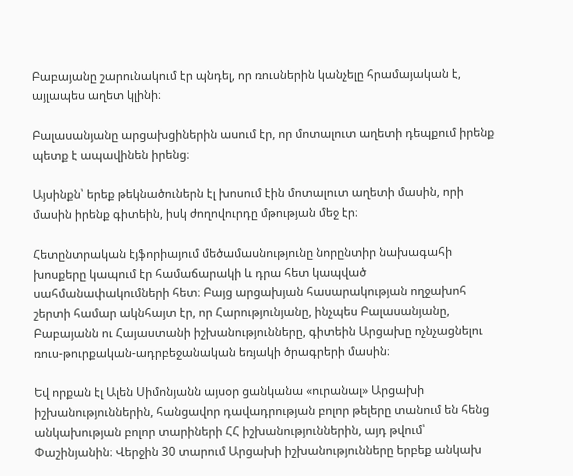Բաբայանը շարունակում էր պնդել, որ ռուսներին կանչելը հրամայական է, այլապես աղետ կլինի։

Բալասանյանը արցախցիներին ասում էր, որ մոտալուտ աղետի դեպքում իրենք պետք է ապավինեն իրենց։

Այսինքն՝ երեք թեկնածուներն էլ խոսում էին մոտալուտ աղետի մասին, որի մասին իրենք գիտեին, իսկ ժողովուրդը մթության մեջ էր։

Հետընտրական էյֆորիայում մեծամասնությունը նորընտիր նախագահի խոսքերը կապում էր համաճարակի և դրա հետ կապված սահմանափակումների հետ։ Բայց արցախյան հասարակության ողջախոհ շերտի համար ակնհայտ էր, որ Հարությունյանը, ինչպես Բալասանյանը, Բաբայանն ու Հայաստանի իշխանությունները, գիտեին Արցախը ոչնչացնելու ռուս-թուրքական-ադրբեջանական եռյակի ծրագրերի մասին։

Եվ որքան էլ Ալեն Սիմոնյանն այսօր ցանկանա «ուրանալ» Արցախի իշխանություններին, հանցավոր դավադրության բոլոր թելերը տանում են հենց անկախության բոլոր տարիների ՀՀ իշխանություններին, այդ թվում՝ Փաշինյանին։ Վերջին 30 տարում Արցախի իշխանությունները երբեք անկախ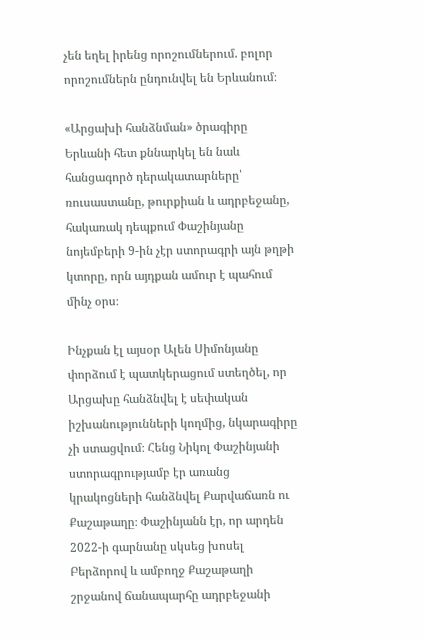չեն եղել իրենց որոշումներում. բոլոր որոշումներն ընդունվել են Երևանում։

«Արցախի հանձնման» ծրագիրը Երևանի հետ քննարկել են նաև հանցագործ դերակատարները՝ ռուսաստանը, թուրքիան և ադրբեջանը, հակառակ դեպքում Փաշինյանը նոյեմբերի 9-ին չէր ստորագրի այն թղթի կտորը, որն այդքան ամուր է պահում մինչ օրս։

Ինչքան էլ այսօր Ալեն Սիմոնյանը փորձում է պատկերացում ստեղծել, որ Արցախը հանձնվել է սեփական իշխանությունների կողմից, նկարագիրը չի ստացվում։ Հենց Նիկոլ Փաշինյանի ստորագրությամբ էր առանց կրակոցների հանձնվել Քարվաճառն ու Քաշաթաղը։ Փաշինյանն էր, որ արդեն 2022-ի գարնանը սկսեց խոսել Բերձորով և ամբողջ Քաշաթաղի շրջանով ճանապարհը ադրբեջանի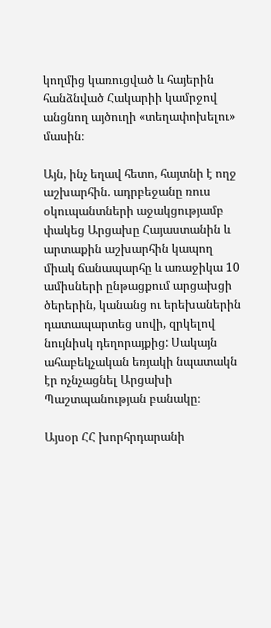կողմից կառուցված և հայերին հանձնված Հակարիի կամրջով անցնող այծուղի «տեղափոխելու» մասին։

Այն, ինչ եղավ հետո, հայտնի է ողջ աշխարհին. ադրբեջանը ռուս օկուպանտների աջակցությամբ փակեց Արցախը Հայաստանին և արտաքին աշխարհին կապող միակ ճանապարհը և առաջիկա 10 ամիսների ընթացքում արցախցի ծերերին, կանանց ու երեխաներին դատապարտեց սովի, զրկելով նույնիսկ դեղորայքից: Սակայն ահաբեկչական եռյակի նպատակն էր ոչնչացնել Արցախի Պաշտպանության բանակը։

Այսօր ՀՀ խորհրդարանի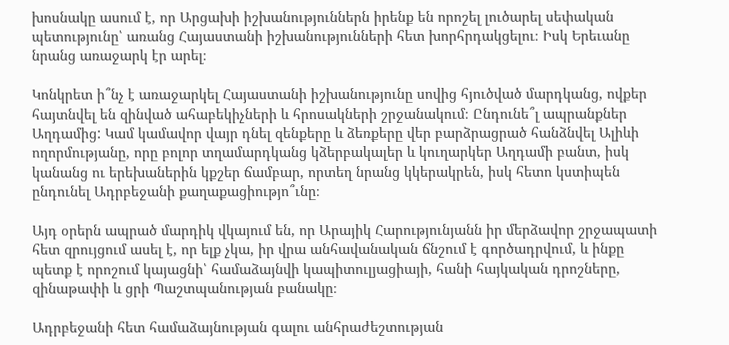խոսնակը ասում է, որ Արցախի իշխանություններն իրենք են որոշել լուծարել սեփական պետությունը՝ առանց Հայաստանի իշխանությունների հետ խորհրդակցելու։ Իսկ Երեւանը նրանց առաջարկ էր արել։

Կոնկրետ ի՞նչ է առաջարկել Հայաստանի իշխանությունը սովից հյուծված մարդկանց, ովքեր հայտնվել են զինված ահաբեկիչների և հրոսակների շրջանակում։ Ընդունե՞լ ապրանքներ Աղդամից: Կամ կամավոր վայր դնել զենքերը և ձեռքերը վեր բարձրացրած հանձնվել Ալիևի ողորմությանը, որը բոլոր տղամարդկանց կձերբակալեր և կուղարկեր Աղդամի բանտ, իսկ կանանց ու երեխաներին կքշեր ճամբար, որտեղ նրանց կկերակրեն, իսկ հետո կստիպեն ընդունել Ադրբեջանի քաղաքացիությո՞ւնը։

Այդ օրերն ապրած մարդիկ վկայում են, որ Արայիկ Հարությունյանն իր մերձավոր շրջապատի հետ զրույցում ասել է, որ ելք չկա, իր վրա անհավանական ճնշում է գործադրվում, և ինքը պետք է որոշում կայացնի՝ համաձայնվի կապիտուլյացիայի, հանի հայկական դրոշները, զինաթափի և ցրի Պաշտպանության բանակը։

Ադրբեջանի հետ համաձայնության գալու անհրաժեշտության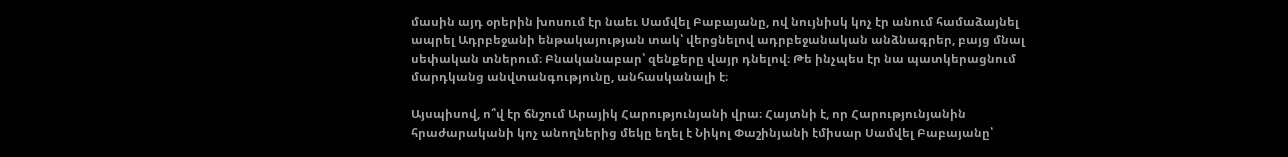մասին այդ օրերին խոսում էր նաեւ Սամվել Բաբայանը, ով նույնիսկ կոչ էր անում համաձայնել ապրել Ադրբեջանի ենթակայության տակ՝ վերցնելով ադրբեջանական անձնագրեր, բայց մնալ սեփական տներում։ Բնականաբար՝ զենքերը վայր դնելով։ Թե ինչպես էր նա պատկերացնում մարդկանց անվտանգությունը, անհասկանալի է։

Այսպիսով, ո՞վ էր ճնշում Արայիկ Հարությունյանի վրա։ Հայտնի է, որ Հարությունյանին հրաժարականի կոչ անողներից մեկը եղել է Նիկոլ Փաշինյանի էմիսար Սամվել Բաբայանը՝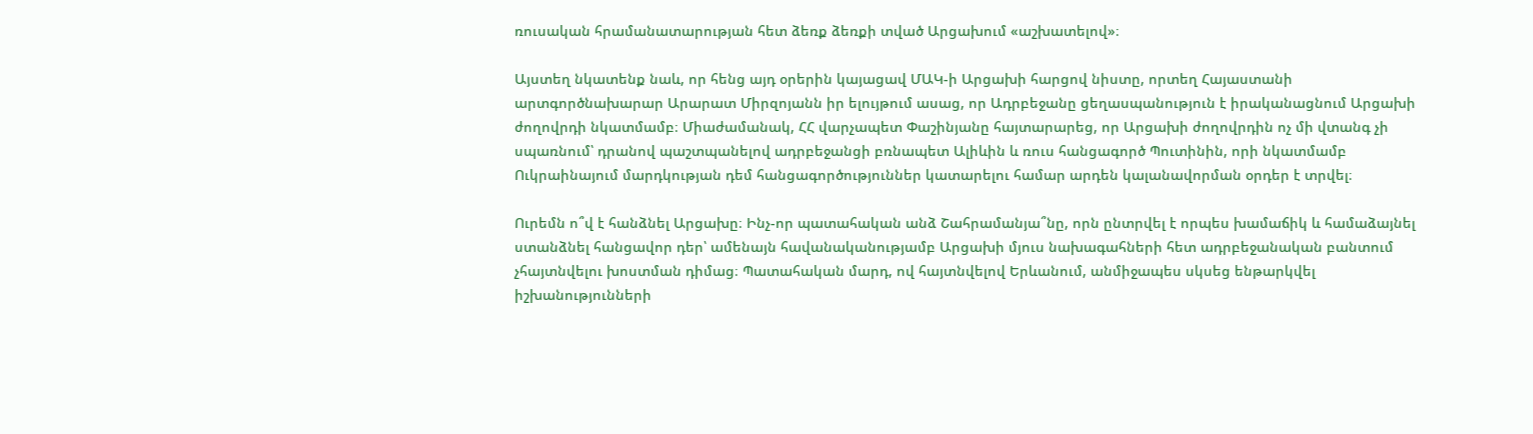ռուսական հրամանատարության հետ ձեռք ձեռքի տված Արցախում «աշխատելով»։

Այստեղ նկատենք նաև, որ հենց այդ օրերին կայացավ ՄԱԿ-ի Արցախի հարցով նիստը, որտեղ Հայաստանի արտգործնախարար Արարատ Միրզոյանն իր ելույթում ասաց, որ Ադրբեջանը ցեղասպանություն է իրականացնում Արցախի ժողովրդի նկատմամբ։ Միաժամանակ, ՀՀ վարչապետ Փաշինյանը հայտարարեց, որ Արցախի ժողովրդին ոչ մի վտանգ չի սպառնում՝ դրանով պաշտպանելով ադրբեջանցի բռնապետ Ալիևին և ռուս հանցագործ Պուտինին, որի նկատմամբ Ուկրաինայում մարդկության դեմ հանցագործություններ կատարելու համար արդեն կալանավորման օրդեր է տրվել։

Ուրեմն ո՞վ է հանձնել Արցախը։ Ինչ-որ պատահական անձ Շահրամանյա՞նը, որն ընտրվել է որպես խամաճիկ և համաձայնել ստանձնել հանցավոր դեր՝ ամենայն հավանականությամբ Արցախի մյուս նախագահների հետ ադրբեջանական բանտում չհայտնվելու խոստման դիմաց։ Պատահական մարդ, ով հայտնվելով Երևանում, անմիջապես սկսեց ենթարկվել իշխանությունների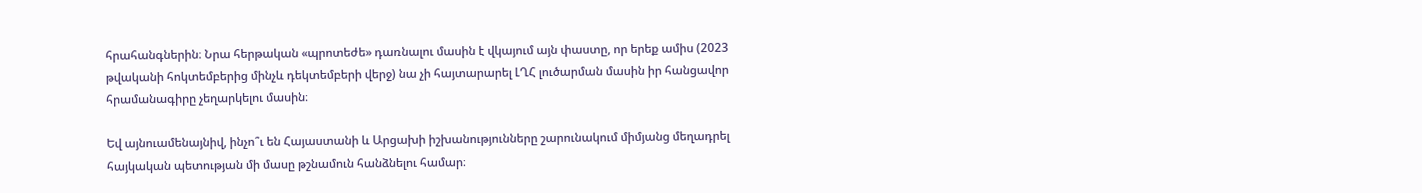հրահանգներին։ Նրա հերթական «պրոտեժե» դառնալու մասին է վկայում այն փաստը, որ երեք ամիս (2023 թվականի հոկտեմբերից մինչև դեկտեմբերի վերջ) նա չի հայտարարել ԼՂՀ լուծարման մասին իր հանցավոր հրամանագիրը չեղարկելու մասին։

Եվ այնուամենայնիվ, ինչո՞ւ են Հայաստանի և Արցախի իշխանությունները շարունակում միմյանց մեղադրել հայկական պետության մի մասը թշնամուն հանձնելու համար։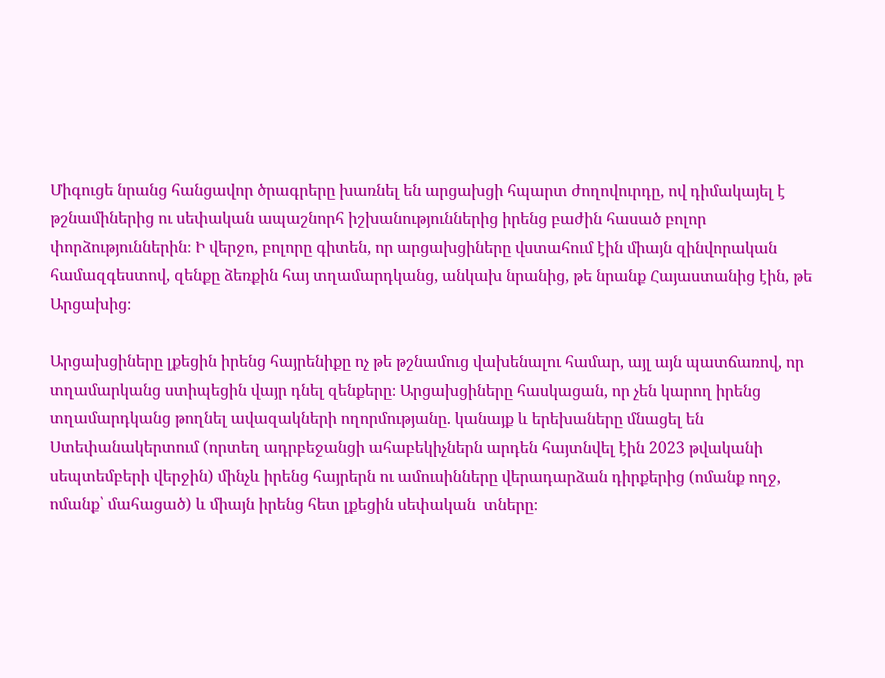Միգուցե նրանց հանցավոր ծրագրերը խառնել են արցախցի հպարտ ժողովուրդը, ով դիմակայել է թշնամիներից ու սեփական ապաշնորհ իշխանություններից իրենց բաժին հասած բոլոր փորձություններին։ Ի վերջո, բոլորը գիտեն, որ արցախցիները վստահում էին միայն զինվորական համազգեստով, զենքը ձեռքին հայ տղամարդկանց, անկախ նրանից, թե նրանք Հայաստանից էին, թե Արցախից։

Արցախցիները լքեցին իրենց հայրենիքը ոչ թե թշնամուց վախենալու համար, այլ այն պատճառով, որ տղամարկանց ստիպեցին վայր դնել զենքերը։ Արցախցիները հասկացան, որ չեն կարող իրենց տղամարդկանց թողնել ավազակների ողորմությանը. կանայք և երեխաները մնացել են Ստեփանակերտում (որտեղ ադրբեջանցի ահաբեկիչներն արդեն հայտնվել էին 2023 թվականի սեպտեմբերի վերջին) մինչև իրենց հայրերն ու ամուսինները վերադարձան դիրքերից (ոմանք ողջ, ոմանք՝ մահացած) և միայն իրենց հետ լքեցին սեփական  տները։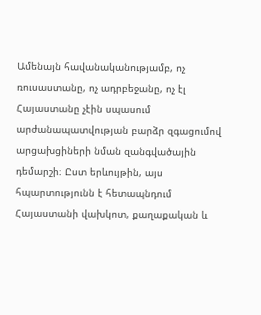Ամենայն հավանականությամբ, ոչ ռուսաստանը, ոչ ադրբեջանը, ոչ էլ Հայաստանը չէին սպասում արժանապատվության բարձր զգացումով արցախցիների նման զանգվածային դեմարշի։ Ըստ երևույթին, այս հպարտությունն է հետապնդում Հայաստանի վախկոտ, քաղաքական և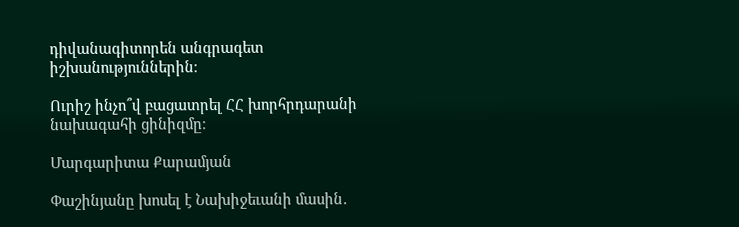դիվանագիտորեն անգրագետ իշխանություններին։

Ուրիշ ինչո՞վ բացատրել ՀՀ խորհրդարանի նախագահի ցինիզմը։

Մարգարիտա Քարամյան

Փաշինյանը խոսել է Նախիջեւանի մասին․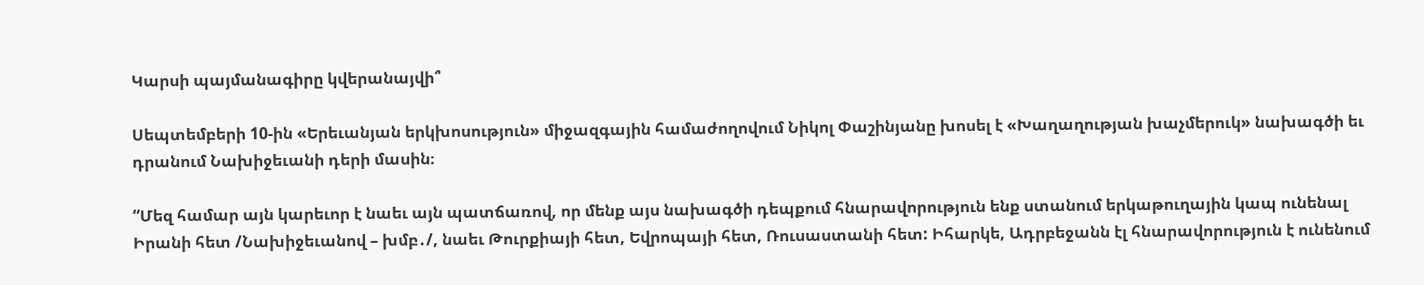Կարսի պայմանագիրը կվերանայվի՞

Սեպտեմբերի 10-ին «Երեւանյան երկխոսություն» միջազգային համաժողովում Նիկոլ Փաշինյանը խոսել է «Խաղաղության խաչմերուկ» նախագծի եւ դրանում Նախիջեւանի դերի մասին։

“Մեզ համար այն կարեւոր է նաեւ այն պատճառով, որ մենք այս նախագծի դեպքում հնարավորություն ենք ստանում երկաթուղային կապ ունենալ Իրանի հետ /Նախիջեւանով – խմբ․/, նաեւ Թուրքիայի հետ, Եվրոպայի հետ, Ռուսաստանի հետ: Իհարկե, Ադրբեջանն էլ հնարավորություն է ունենում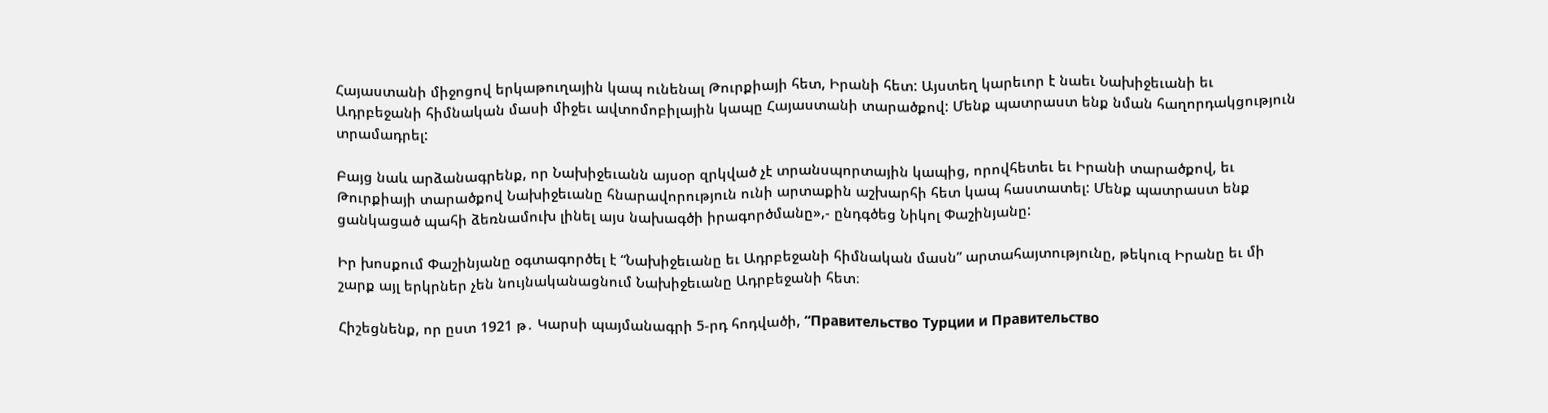Հայաստանի միջոցով երկաթուղային կապ ունենալ Թուրքիայի հետ, Իրանի հետ: Այստեղ կարեւոր է նաեւ Նախիջեւանի եւ Ադրբեջանի հիմնական մասի միջեւ ավտոմոբիլային կապը Հայաստանի տարածքով: Մենք պատրաստ ենք նման հաղորդակցություն տրամադրել:

Բայց նաև արձանագրենք, որ Նախիջեւանն այսօր զրկված չէ տրանսպորտային կապից, որովհետեւ եւ Իրանի տարածքով, եւ Թուրքիայի տարածքով Նախիջեւանը հնարավորություն ունի արտաքին աշխարհի հետ կապ հաստատել: Մենք պատրաստ ենք ցանկացած պահի ձեռնամուխ լինել այս նախագծի իրագործմանը»,- ընդգծեց Նիկոլ Փաշինյանը:

Իր խոսքում Փաշինյանը օգտագործել է “Նախիջեւանը եւ Ադրբեջանի հիմնական մասն” արտահայտությունը, թեկուզ Իրանը եւ մի շարք այլ երկրներ չեն նույնականացնում Նախիջեւանը Ադրբեջանի հետ։

Հիշեցնենք, որ ըստ 1921 թ․ Կարսի պայմանագրի 5-րդ հոդվածի, “Правительство Турции и Правительство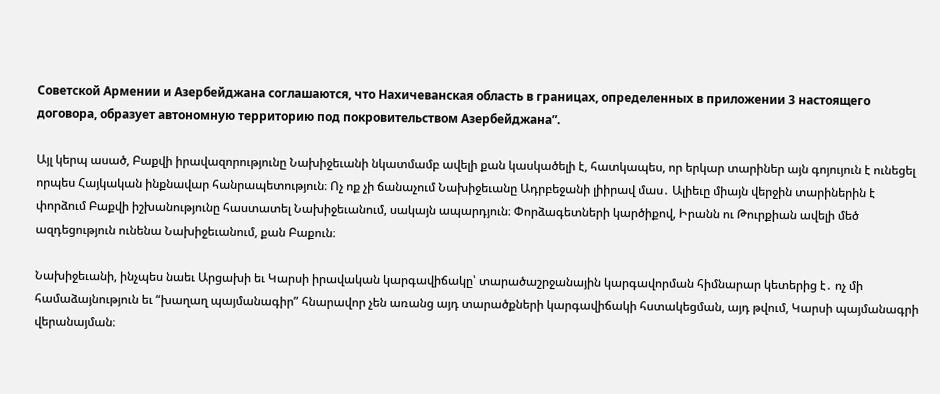Советской Армении и Азербейджана соглашаются, что Нахичеванская область в границах, определенных в приложении 3 настоящего договора, образует автономную территорию под покровительством Азербейджана”.

Այլ կերպ ասած, Բաքվի իրավազորությունը Նախիջեւանի նկատմամբ ավելի քան կասկածելի է, հատկապես, որ երկար տարիներ այն գոյույուն է ունեցել որպես Հայկական ինքնավար հանրապետություն։ Ոչ ոք չի ճանաչում Նախիջեւանը Ադրբեջանի լիիրավ մաս․ Ալիեւը միայն վերջին տարիներին է փորձում Բաքվի իշխանությունը հաստատել Նախիջեւանում, սակայն ապարդյուն։ Փորձագետների կարծիքով, Իրանն ու Թուրքիան ավելի մեծ ազդեցություն ունենա Նախիջեւանում, քան Բաքուն։

Նախիջեւանի, ինչպես նաեւ Արցախի եւ Կարսի իրավական կարգավիճակը՝ տարածաշրջանային կարգավորման հիմնարար կետերից է․ ոչ մի համաձայնություն եւ “խաղաղ պայմանագիր” հնարավոր չեն առանց այդ տարածքների կարգավիճակի հստակեցման, այդ թվում, Կարսի պայմանագրի վերանայման։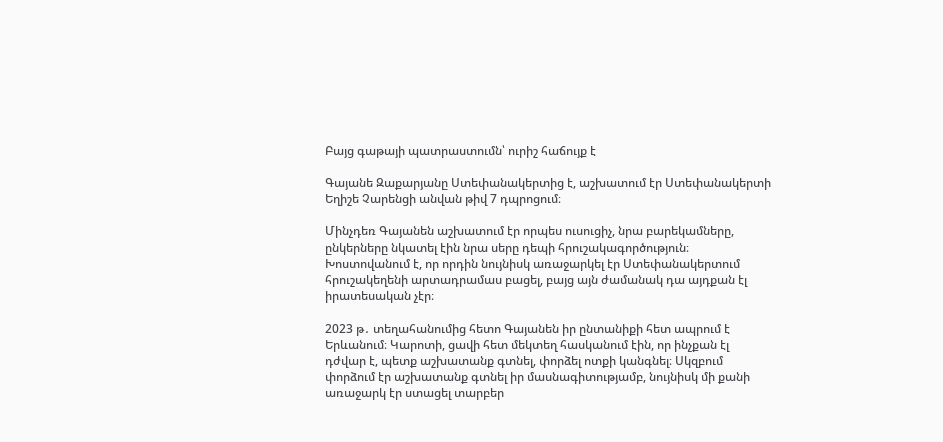Բայց գաթայի պատրաստումն՝ ուրիշ հաճույք է

Գայանե Զաքարյանը Ստեփանակերտից է, աշխատում էր Ստեփանակերտի Եղիշե Չարենցի անվան թիվ 7 դպրոցում։

Մինչդեռ Գայանեն աշխատում էր որպես ուսուցիչ, նրա բարեկամները, ընկերները նկատել էին նրա սերը դեպի հրուշակագործություն։ Խոստովանում է, որ որդին նույնիսկ առաջարկել էր Ստեփանակերտում հրուշակեղենի արտադրամաս բացել, բայց այն ժամանակ դա այդքան էլ իրատեսական չէր։

2023 թ․ տեղահանումից հետո Գայանեն իր ընտանիքի հետ ապրում է Երևանում։ Կարոտի, ցավի հետ մեկտեղ հասկանում էին, որ ինչքան էլ դժվար է, պետք աշխատանք գտնել, փորձել ոտքի կանգնել։ Սկզբում փորձում էր աշխատանք գտնել իր մասնագիտությամբ, նույնիսկ մի քանի առաջարկ էր ստացել տարբեր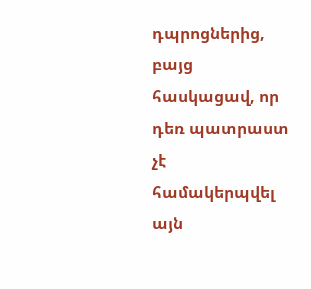դպրոցներից, բայց հասկացավ, որ դեռ պատրաստ չէ համակերպվել այն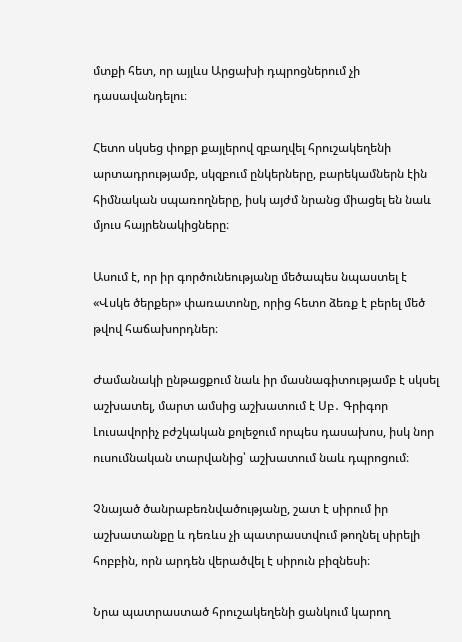մտքի հետ, որ այլևս Արցախի դպրոցներում չի դասավանդելու։

Հետո սկսեց փոքր քայլերով զբաղվել հրուշակեղենի արտադրությամբ, սկզբում ընկերները, բարեկամներն էին հիմնական սպառողները, իսկ այժմ նրանց միացել են նաև մյուս հայրենակիցները։

Ասում է, որ իր գործունեությանը մեծապես նպաստել է «Վսկե ծերքեր» փառատոնը, որից հետո ձեռք է բերել մեծ թվով հաճախորդներ։

Ժամանակի ընթացքում նաև իր մասնագիտությամբ է սկսել աշխատել, մարտ ամսից աշխատում է Սբ․ Գրիգոր Լուսավորիչ բժշկական քոլեջում որպես դասախոս, իսկ նոր ուսումնական տարվանից՝ աշխատում նաև դպրոցում։

Չնայած ծանրաբեռնվածությանը, շատ է սիրում իր աշխատանքը և դեռևս չի պատրաստվում թողնել սիրելի հոբբին, որն արդեն վերածվել է սիրուն բիզնեսի։

Նրա պատրաստած հրուշակեղենի ցանկում կարող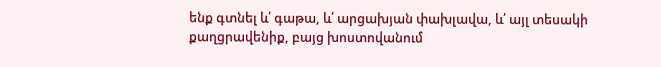ենք գտնել և՛ գաթա, և՛ արցախյան փախլավա, և՛ այլ տեսակի քաղցրավենիք, բայց խոստովանում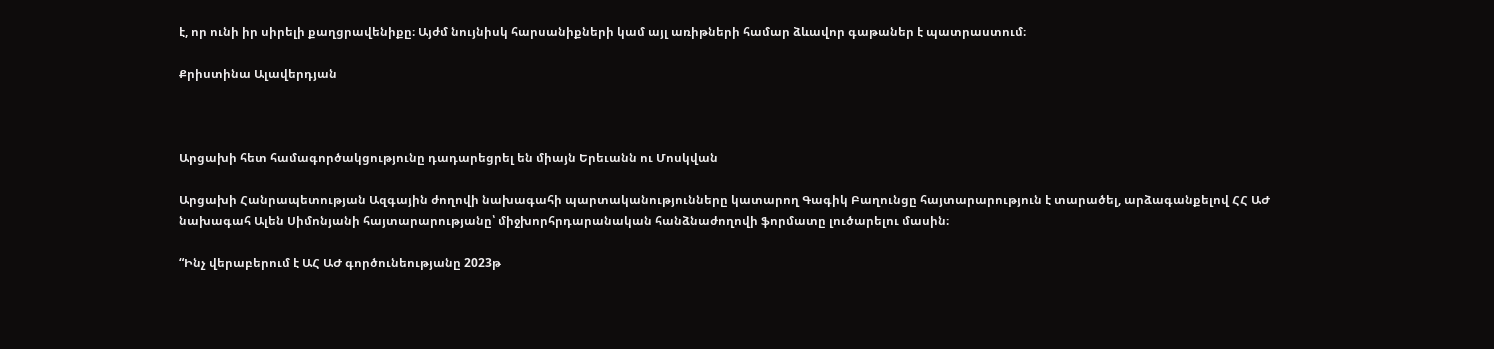է, որ ունի իր սիրելի քաղցրավենիքը։ Այժմ նույնիսկ հարսանիքների կամ այլ առիթների համար ձևավոր գաթաներ է պատրաստում։

Քրիստինա Ալավերդյան



Արցախի հետ համագործակցությունը դադարեցրել են միայն Երեւանն ու Մոսկվան

Արցախի Հանրապետության Ազգային ժողովի նախագահի պարտականությունները կատարող Գագիկ Բաղունցը հայտարարություն է տարածել, արձագանքելով ՀՀ ԱԺ նախագահ Ալեն Սիմոնյանի հայտարարությանը՝ միջխորհրդարանական հանձնաժողովի ֆորմատը լուծարելու մասին։

“Ինչ վերաբերում է ԱՀ ԱԺ գործունեությանը 2023թ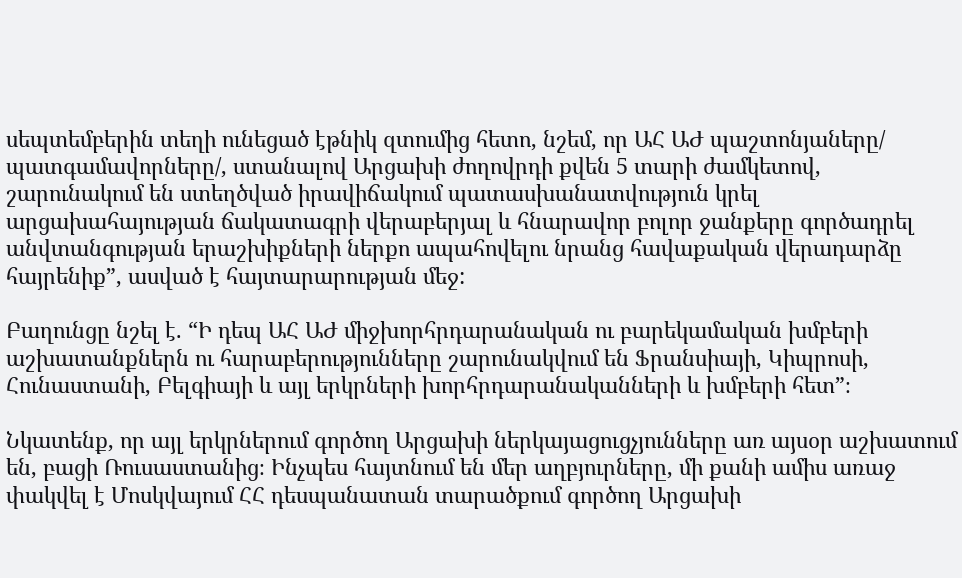սեպտեմբերին տեղի ունեցած էթնիկ զտումից հետո, նշեմ, որ ԱՀ ԱԺ պաշտոնյաները/ պատգամավորները/, ստանալով Արցախի ժողովրդի քվեն 5 տարի ժամկետով, շարունակում են ստեղծված իրավիճակում պատասխանատվություն կրել արցախահայության ճակատագրի վերաբերյալ և հնարավոր բոլոր ջանքերը գործադրել անվտանգության երաշխիքների ներքո ապահովելու նրանց հավաքական վերադարձը հայրենիք”, ասված է հայտարարության մեջ:

Բաղունցը նշել է. “Ի դեպ ԱՀ ԱԺ միջխորհրդարանական ու բարեկամական խմբերի աշխատանքներն ու հարաբերությունները շարունակվում են Ֆրանսիայի, Կիպրոսի, Հունաստանի, Բելգիայի և այլ երկրների խորհրդարանականների և խմբերի հետ”։

Նկատենք, որ այլ երկրներում գործող Արցախի ներկայացուցչյունները առ այսօր աշխատում են, բացի Ռուսաստանից։ Ինչպես հայտնում են մեր աղբյուրները, մի քանի ամիս առաջ փակվել է Մոսկվայում ՀՀ դեսպանատան տարածքում գործող Արցախի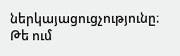ներկայացուցչությունը։ Թե ում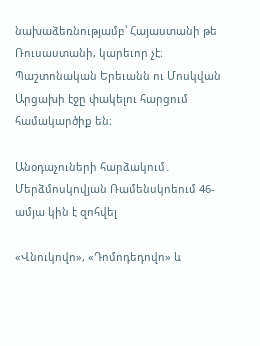նախաձեռնությամբ՝ Հայաստանի թե Ռուսաստանի, կարեւոր չէ։ Պաշտոնական Երեւանն ու Մոսկվան Արցախի էջը փակելու հարցում համակարծիք են։

Անօդաչուների հարձակում․ Մերձմոսկովյան Ռամենսկոեում 46-ամյա կին է զոհվել

«Վնուկովո», «Դոմոդեդովո» և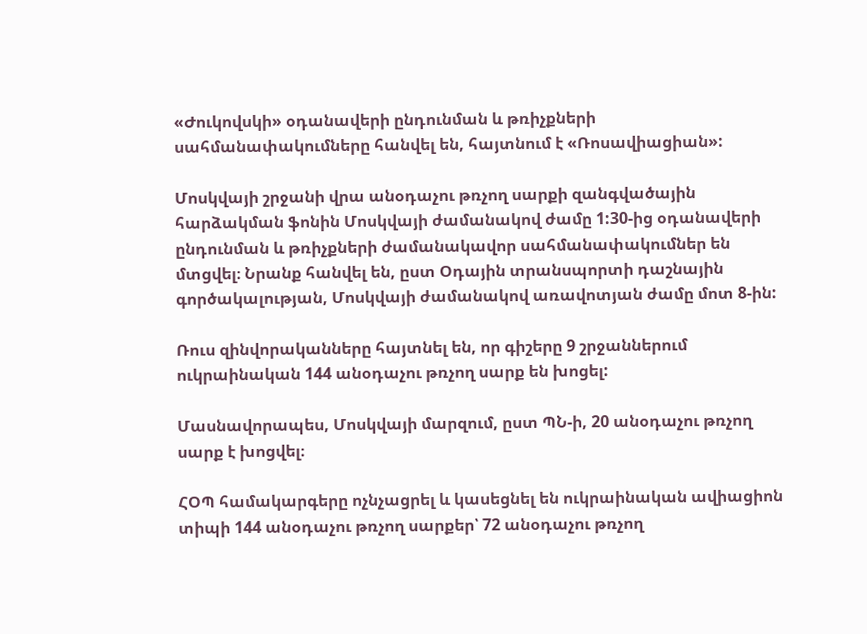«Ժուկովսկի» օդանավերի ընդունման և թռիչքների սահմանափակումները հանվել են, հայտնում է «Ռոսավիացիան»:

Մոսկվայի շրջանի վրա անօդաչու թռչող սարքի զանգվածային հարձակման ֆոնին Մոսկվայի ժամանակով ժամը 1:30-ից օդանավերի ընդունման և թռիչքների ժամանակավոր սահմանափակումներ են մտցվել։ Նրանք հանվել են, ըստ Օդային տրանսպորտի դաշնային գործակալության, Մոսկվայի ժամանակով առավոտյան ժամը մոտ 8-ին:

Ռուս զինվորականները հայտնել են, որ գիշերը 9 շրջաններում ուկրաինական 144 անօդաչու թռչող սարք են խոցել:

Մասնավորապես, Մոսկվայի մարզում, ըստ ՊՆ-ի, 20 անօդաչու թռչող սարք է խոցվել։

ՀՕՊ համակարգերը ոչնչացրել և կասեցնել են ուկրաինական ավիացիոն տիպի 144 անօդաչու թռչող սարքեր՝ 72 անօդաչու թռչող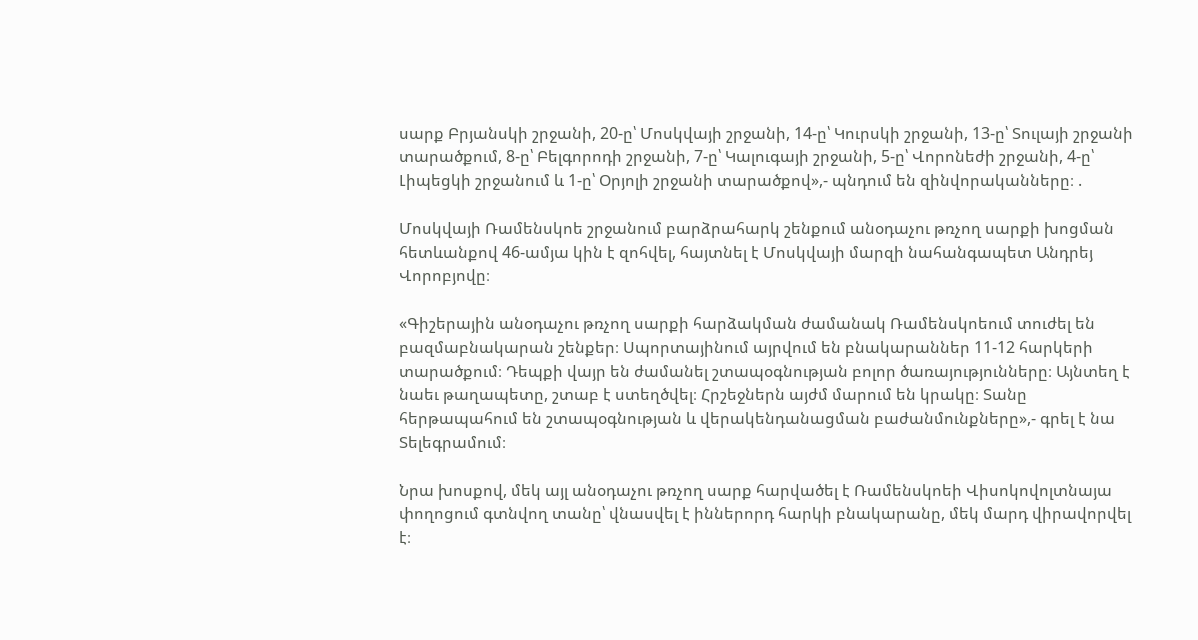սարք Բրյանսկի շրջանի, 20-ը՝ Մոսկվայի շրջանի, 14-ը՝ Կուրսկի շրջանի, 13-ը՝ Տուլայի շրջանի տարածքում, 8-ը՝ Բելգորոդի շրջանի, 7-ը՝ Կալուգայի շրջանի, 5-ը՝ Վորոնեժի շրջանի, 4-ը՝ Լիպեցկի շրջանում և 1-ը՝ Օրյոլի շրջանի տարածքով»,- պնդում են զինվորականները։ .

Մոսկվայի Ռամենսկոե շրջանում բարձրահարկ շենքում անօդաչու թռչող սարքի խոցման հետևանքով 46-ամյա կին է զոհվել, հայտնել է Մոսկվայի մարզի նահանգապետ Անդրեյ Վորոբյովը։

«Գիշերային անօդաչու թռչող սարքի հարձակման ժամանակ Ռամենսկոեում տուժել են բազմաբնակարան շենքեր։ Սպորտայինում այրվում են բնակարաններ 11-12 հարկերի տարածքում։ Դեպքի վայր են ժամանել շտապօգնության բոլոր ծառայությունները։ Այնտեղ է նաեւ թաղապետը, շտաբ է ստեղծվել։ Հրշեջներն այժմ մարում են կրակը։ Տանը հերթապահում են շտապօգնության և վերակենդանացման բաժանմունքները»,- գրել է նա Տելեգրամում։

Նրա խոսքով, մեկ այլ անօդաչու թռչող սարք հարվածել է Ռամենսկոեի Վիսոկովոլտնայա փողոցում գտնվող տանը՝ վնասվել է իններորդ հարկի բնակարանը, մեկ մարդ վիրավորվել է։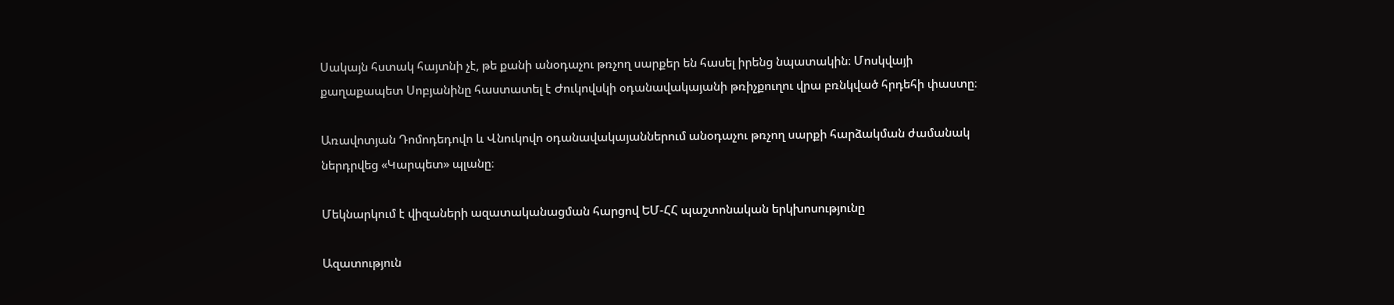Սակայն հստակ հայտնի չէ, թե քանի անօդաչու թռչող սարքեր են հասել իրենց նպատակին։ Մոսկվայի քաղաքապետ Սոբյանինը հաստատել է Ժուկովսկի օդանավակայանի թռիչքուղու վրա բռնկված հրդեհի փաստը։

Առավոտյան Դոմոդեդովո և Վնուկովո օդանավակայաններում անօդաչու թռչող սարքի հարձակման ժամանակ ներդրվեց «Կարպետ» պլանը։

Մեկնարկում է վիզաների ազատականացման հարցով ԵՄ-ՀՀ պաշտոնական երկխոսությունը

Ազատություն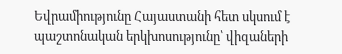Եվրամիությունը Հայաստանի հետ սկսում է պաշտոնական երկխոսությունը՝ վիզաների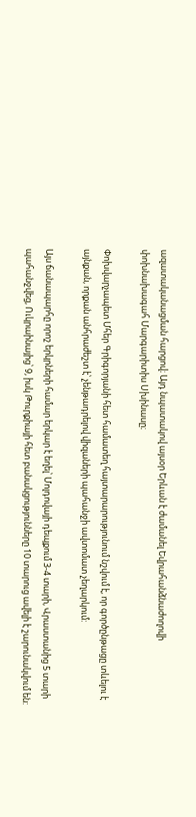ազատականացման հարցով։ Այդ նպատակով այսօր Երևան է ժամանել Եվրահանձնաժողովի փոխնախագահ Մարգարիտիս Սխինասը։

Փոխվարչապետ Մհեր Գրիգորյանի հետ համատեղ հայտարարությունում նշվում է, որ գործընթացը տևելու է այնքան, որքան անհրաժեշտ է՝ չենթադրելով վիզաների պահանջի ավտոմատ չեղարկում:

Այս ճանապարհը որոշ երկրների համար երկար է եղել՝ Մոլդովայի դեպքում 3-4 տարի, Վրաստանից 5 տարի պահանջվեց, Ուկրաինայից՝ 9, իսկ Թուրքիայի հետ բանակցությունները 10 տարուց ավելի է շարունակվում են: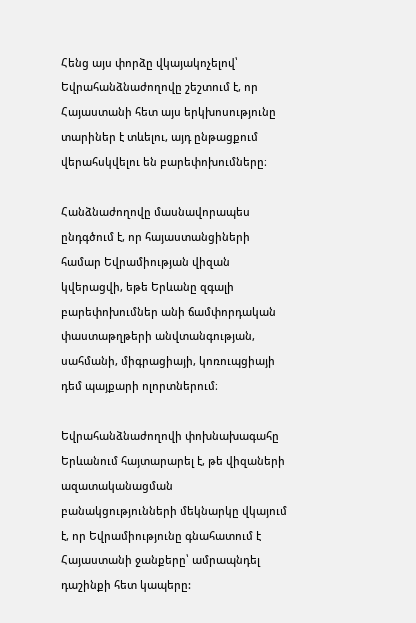Հենց այս փորձը վկայակոչելով՝ Եվրահանձնաժողովը շեշտում է, որ Հայաստանի հետ այս երկխոսությունը տարիներ է տևելու, այդ ընթացքում վերահսկվելու են բարեփոխումները։

Հանձնաժողովը մասնավորապես ընդգծում է, որ հայաստանցիների համար Եվրամիության վիզան կվերացվի, եթե Երևանը զգալի բարեփոխումներ անի ճամփորդական փաստաթղթերի անվտանգության, սահմանի, միգրացիայի, կոռուպցիայի դեմ պայքարի ոլորտներում։

Եվրահանձնաժողովի փոխնախագահը Երևանում հայտարարել է, թե վիզաների ազատականացման բանակցությունների մեկնարկը վկայում է, որ Եվրամիությունը գնահատում է Հայաստանի ջանքերը՝ ամրապնդել դաշինքի հետ կապերը: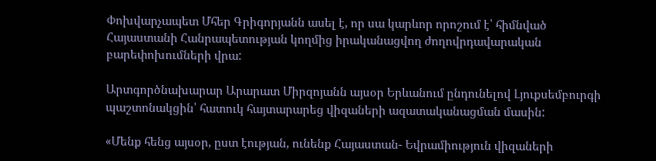Փոխվարչապետ Մհեր Գրիգորյանն ասել է, որ սա կարևոր որոշում է՝ հիմնված Հայաստանի Հանրապետության կողմից իրականացվող ժողովրդավարական բարեփոխումների վրա:

Արտգործնախարար Արարատ Միրզոյանն այսօր Երևանում ընդունելով Լյուքսեմբուրգի պաշտոնակցին՝ հատուկ հայտարարեց վիզաների ազատականացման մասին:

«Մենք հենց այսօր, ըստ էության, ունենք Հայաստան- Եվրամիություն վիզաների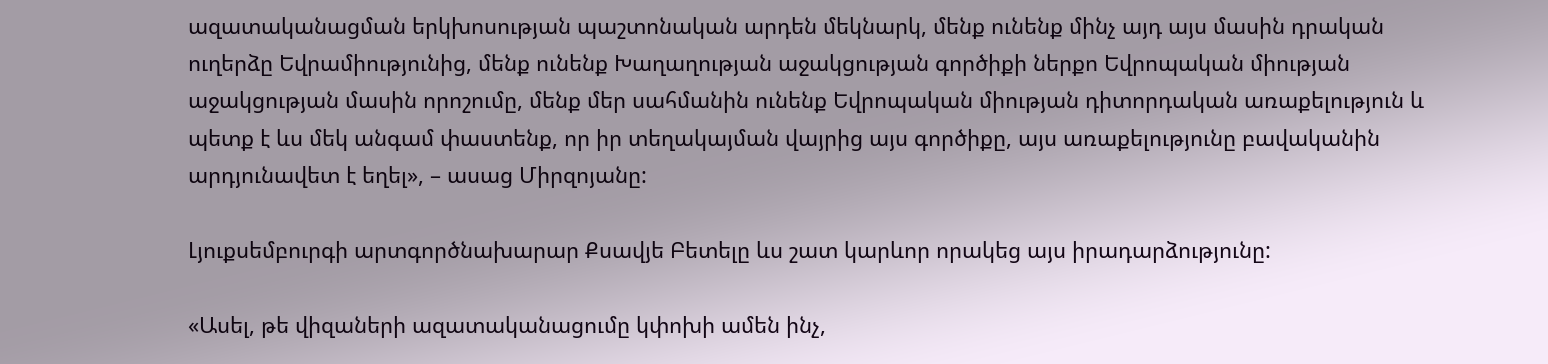ազատականացման երկխոսության պաշտոնական արդեն մեկնարկ, մենք ունենք մինչ այդ այս մասին դրական ուղերձը Եվրամիությունից, մենք ունենք Խաղաղության աջակցության գործիքի ներքո Եվրոպական միության աջակցության մասին որոշումը, մենք մեր սահմանին ունենք Եվրոպական միության դիտորդական առաքելություն և պետք է ևս մեկ անգամ փաստենք, որ իր տեղակայման վայրից այս գործիքը, այս առաքելությունը բավականին արդյունավետ է եղել», – ասաց Միրզոյանը:

Լյուքսեմբուրգի արտգործնախարար Քսավյե Բետելը ևս շատ կարևոր որակեց այս իրադարձությունը:

«Ասել, թե վիզաների ազատականացումը կփոխի ամեն ինչ,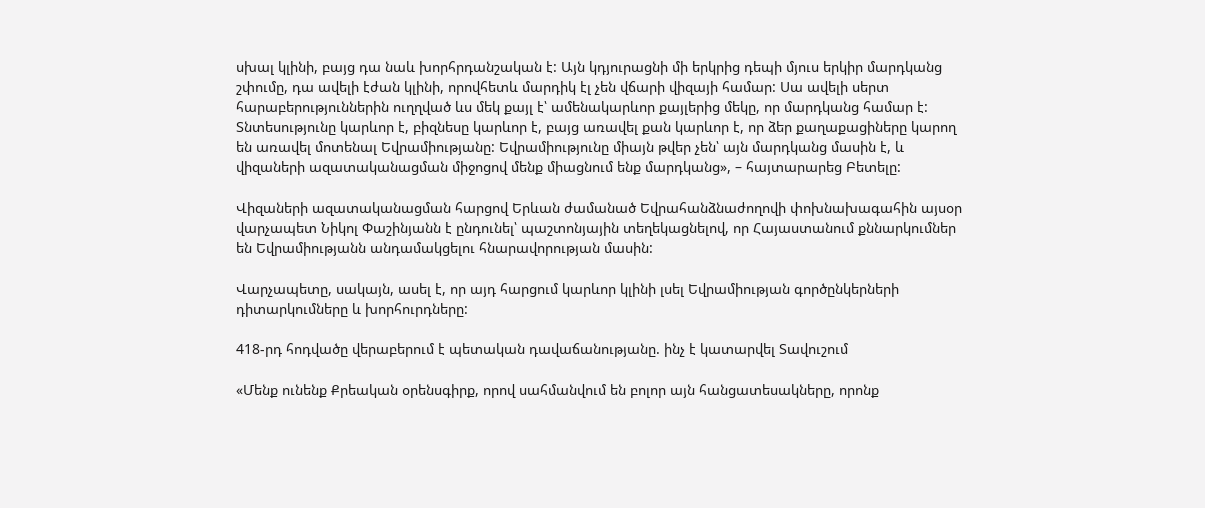սխալ կլինի, բայց դա նաև խորհրդանշական է: Այն կդյուրացնի մի երկրից դեպի մյուս երկիր մարդկանց շփումը, դա ավելի էժան կլինի, որովհետև մարդիկ էլ չեն վճարի վիզայի համար: Սա ավելի սերտ հարաբերություններին ուղղված ևս մեկ քայլ է՝ ամենակարևոր քայլերից մեկը, որ մարդկանց համար է: Տնտեսությունը կարևոր է, բիզնեսը կարևոր է, բայց առավել քան կարևոր է, որ ձեր քաղաքացիները կարող են առավել մոտենալ Եվրամիությանը: Եվրամիությունը միայն թվեր չեն՝ այն մարդկանց մասին է, և վիզաների ազատականացման միջոցով մենք միացնում ենք մարդկանց», – հայտարարեց Բետելը:

Վիզաների ազատականացման հարցով Երևան ժամանած Եվրահանձնաժողովի փոխնախագահին այսօր վարչապետ Նիկոլ Փաշինյանն է ընդունել՝ պաշտոնյային տեղեկացնելով, որ Հայաստանում քննարկումներ են Եվրամիությանն անդամակցելու հնարավորության մասին:

Վարչապետը, սակայն, ասել է, որ այդ հարցում կարևոր կլինի լսել Եվրամիության գործընկերների դիտարկումները և խորհուրդները:

418-րդ հոդվածը վերաբերում է պետական դավաճանությանը. ինչ է կատարվել Տավուշում

«Մենք ունենք Քրեական օրենսգիրք, որով սահմանվում են բոլոր այն հանցատեսակները, որոնք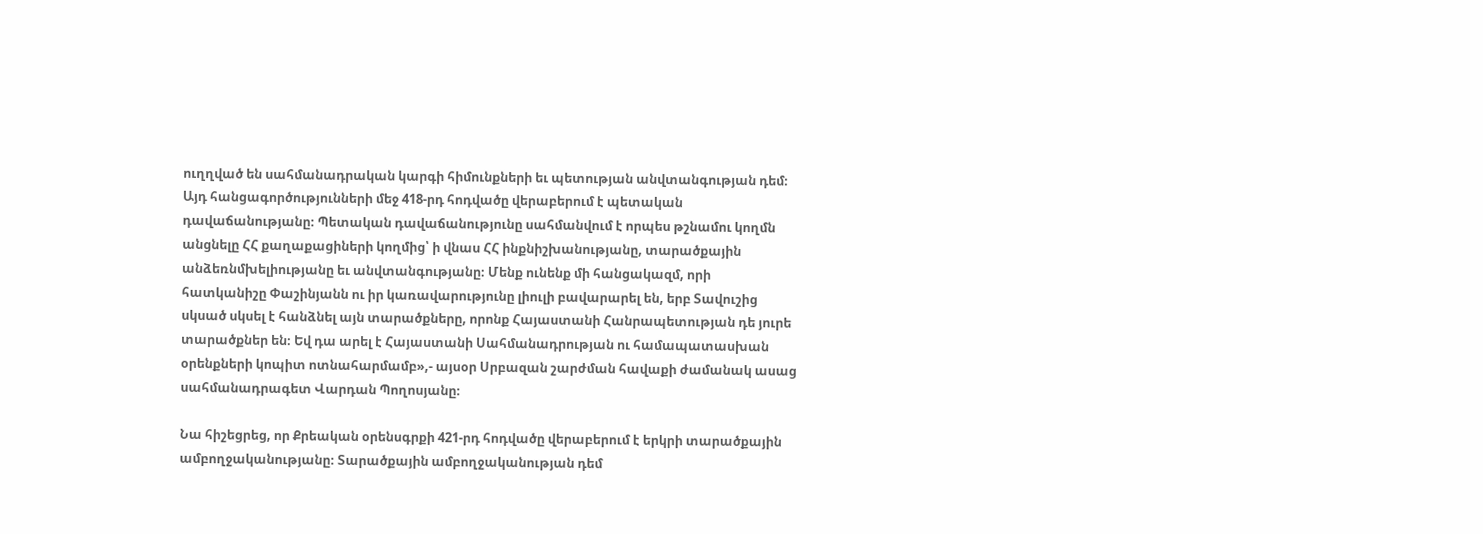ուղղված են սահմանադրական կարգի հիմունքների եւ պետության անվտանգության դեմ։ Այդ հանցագործությունների մեջ 418-րդ հոդվածը վերաբերում է պետական դավաճանությանը։ Պետական դավաճանությունը սահմանվում է որպես թշնամու կողմն անցնելը ՀՀ քաղաքացիների կողմից՝ ի վնաս ՀՀ ինքնիշխանությանը, տարածքային անձեռնմխելիությանը եւ անվտանգությանը։ Մենք ունենք մի հանցակազմ, որի հատկանիշը Փաշինյանն ու իր կառավարությունը լիուլի բավարարել են, երբ Տավուշից սկսած սկսել է հանձնել այն տարածքները, որոնք Հայաստանի Հանրապետության դե յուրե տարածքներ են։ Եվ դա արել է Հայաստանի Սահմանադրության ու համապատասխան օրենքների կոպիտ ոտնահարմամբ»,- այսօր Սրբազան շարժման հավաքի ժամանակ ասաց սահմանադրագետ Վարդան Պողոսյանը։

Նա հիշեցրեց, որ Քրեական օրենսգրքի 421-րդ հոդվածը վերաբերում է երկրի տարածքային ամբողջականությանը։ Տարածքային ամբողջականության դեմ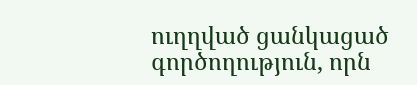ուղղված ցանկացած գործողություն, որն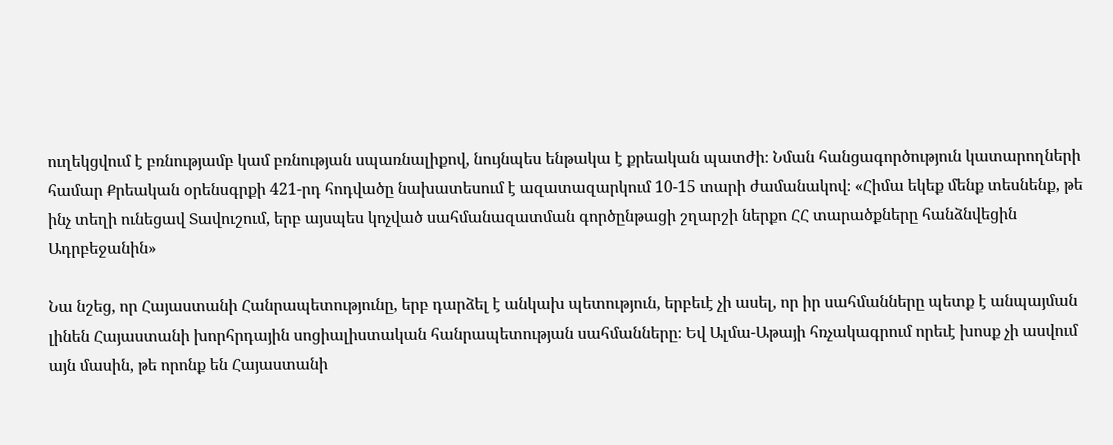ուղեկցվում է բռնությամբ կամ բռնության սպառնալիքով, նույնպես ենթակա է քրեական պատժի։ Նման հանցագործություն կատարողների համար Քրեական օրենսգրքի 421-րդ հոդվածը նախատեսում է ազատազարկում 10-15 տարի ժամանակով։ «Հիմա եկեք մենք տեսնենք, թե ինչ տեղի ունեցավ Տավուշում, երբ այսպես կոչված սահմանազատման գործընթացի շղարշի ներքո ՀՀ տարածքները հանձնվեցին Ադրբեջանին»

Նա նշեց, որ Հայաստանի Հանրապետությունը, երբ դարձել է անկախ պետություն, երբեւէ չի ասել, որ իր սահմանները պետք է անպայման լինեն Հայաստանի խորհրդային սոցիալիստական հանրապետության սահմանները։ Եվ Ալմա-Աթայի հռչակագրում որեւէ խոսք չի ասվում այն մասին, թե որոնք են Հայաստանի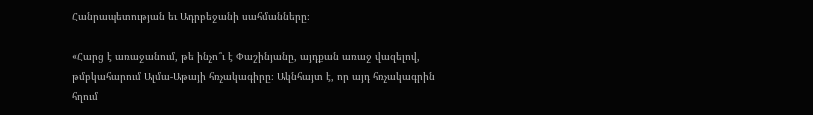Հանրապետության եւ Ադրբեջանի սահմանները։

«Հարց է առաջանում, թե ինչո՞ւ է Փաշինյանը, այդքան առաջ վազելով, թմբկահարում Ալմա-Աթայի հռչակագիրը։ Ակնհայտ է, որ այդ հռչակագրին հղում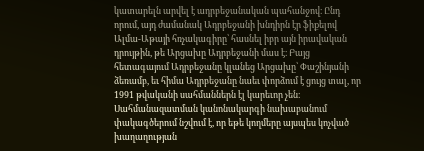կատարելն արվել է ադրբեջանական պահանջով։ Ընդ որում, այդ ժամանակ Ադրբեջանի խնդիրն էր ֆիքելով Ալմա-Աթայի հռչակագիրը՝ հասնել իբր այն իրավական դրույթին, թե Արցախը Ադրբեջանի մաս է։ Բայց հետագայում Ադրբեջանը կլանեց Արցախը՝ Փաշինյանի ձեռամբ, եւ հիմա Ադրբեջանը նաեւ փորձում է ցույց տալ, որ 1991 թվականի սահմաններն էլ կարեւոր չեն։ Սահմանազատման կանոնակարգի նախաբանում փակագծերում նշվում է, որ եթե կողմերը այսպես կոչված խաղաղության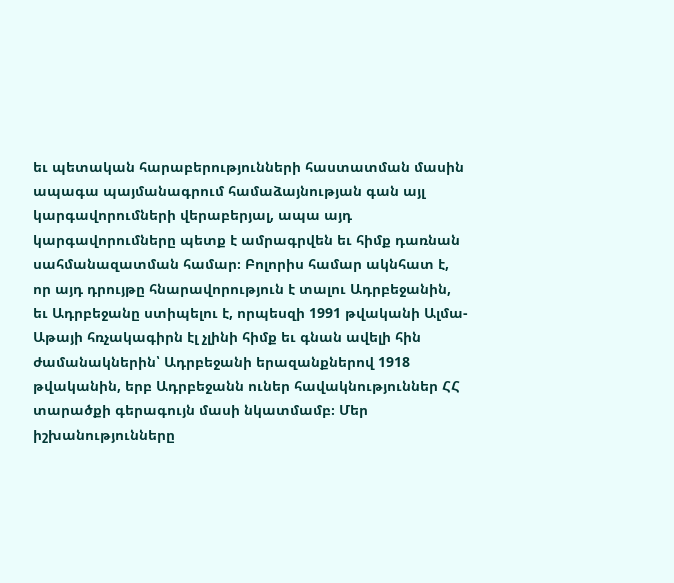եւ պետական հարաբերությունների հաստատման մասին ապագա պայմանագրում համաձայնության գան այլ կարգավորումների վերաբերյալ, ապա այդ կարգավորումները պետք է ամրագրվեն եւ հիմք դառնան սահմանազատման համար։ Բոլորիս համար ակնհատ է, որ այդ դրույթը հնարավորություն է տալու Ադրբեջանին, եւ Ադրբեջանը ստիպելու է, որպեսզի 1991 թվականի Ալմա-Աթայի հռչակագիրն էլ չլինի հիմք եւ գնան ավելի հին ժամանակներին՝ Ադրբեջանի երազանքներով 1918 թվականին, երբ Ադրբեջանն ուներ հավակնություններ ՀՀ տարածքի գերագույն մասի նկատմամբ։ Մեր իշխանությունները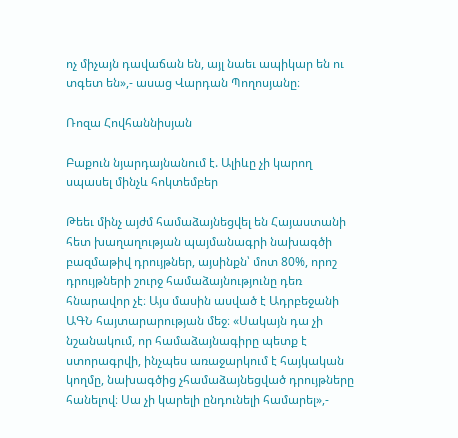ոչ միչայն դավաճան են, այլ նաեւ ապիկար են ու տգետ են»,- ասաց Վարդան Պողոսյանը։

Ռոզա Հովհաննիսյան

Բաքուն նյարդայնանում է. Ալիևը չի կարող սպասել մինչև հոկտեմբեր

Թեեւ մինչ այժմ համաձայնեցվել են Հայաստանի հետ խաղաղության պայմանագրի նախագծի բազմաթիվ դրույթներ, այսինքն՝ մոտ 80%, որոշ դրույթների շուրջ համաձայնությունը դեռ հնարավոր չէ։ Այս մասին ասված է Ադրբեջանի ԱԳՆ հայտարարության մեջ։ «Սակայն դա չի նշանակում, որ համաձայնագիրը պետք է ստորագրվի, ինչպես առաջարկում է հայկական կողմը, նախագծից չհամաձայնեցված դրույթները հանելով։ Սա չի կարելի ընդունելի համարել»,-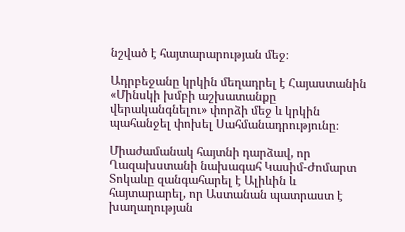նշված է հայտարարության մեջ։

Ադրբեջանը կրկին մեղադրել է Հայաստանին «Մինսկի խմբի աշխատանքը վերականգնելու» փորձի մեջ և կրկին պահանջել փոխել Սահմանադրությունը։

Միաժամանակ հայտնի դարձավ, որ Ղազախստանի նախագահ Կասիմ-Ժոմարտ Տոկաևը զանգահարել է Ալիևին և հայտարարել, որ Աստանան պատրաստ է խաղաղության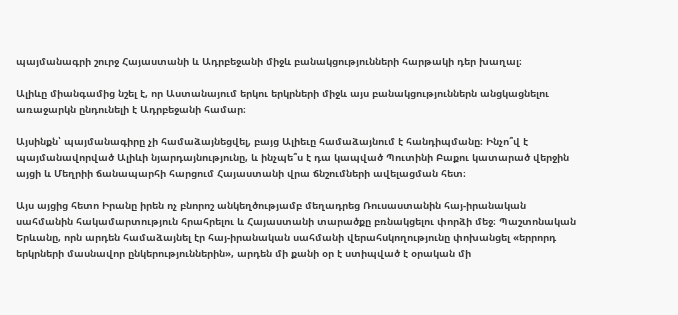պայմանագրի շուրջ Հայաստանի և Ադրբեջանի միջև բանակցությունների հարթակի դեր խաղալ։

Ալիևը միանգամից նշել է, որ Աստանայում երկու երկրների միջև այս բանակցություններն անցկացնելու առաջարկն ընդունելի է Ադրբեջանի համար։

Այսինքն՝ պայմանագիրը չի համաձայնեցվել, բայց Ալիեւը համաձայնում է հանդիպմանը։ Ինչո՞վ է պայմանավորված Ալիևի նյարդայնությունը, և ինչպե՞ս է դա կապված Պուտինի Բաքու կատարած վերջին այցի և Մեղրիի ճանապարհի հարցում Հայաստանի վրա ճնշումների ավելացման հետ։

Այս այցից հետո Իրանը իրեն ոչ բնորոշ անկեղծությամբ մեղադրեց Ռուսաստանին հայ-իրանական սահմանին հակամարտություն հրահրելու և Հայաստանի տարածքը բռնակցելու փորձի մեջ։ Պաշտոնական Երևանը, որն արդեն համաձայնել էր հայ-իրանական սահմանի վերահսկողությունը փոխանցել «երրորդ երկրների մասնավոր ընկերություններին», արդեն մի քանի օր է ստիպված է օրական մի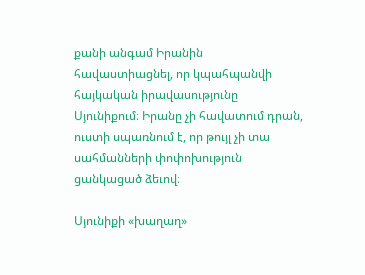քանի անգամ Իրանին հավաստիացնել, որ կպահպանվի հայկական իրավասությունը Սյունիքում։ Իրանը չի հավատում դրան, ուստի սպառնում է, որ թույլ չի տա սահմանների փոփոխություն ցանկացած ձեւով։

Սյունիքի «խաղաղ»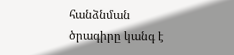հանձնման ծրագիրը կանգ է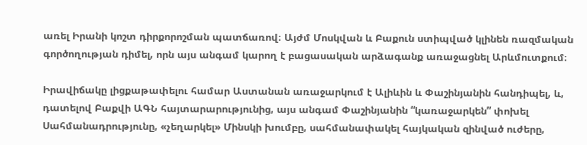առել Իրանի կոշտ դիրքորոշման պատճառով։ Այժմ Մոսկվան և Բաքուն ստիպված կլինեն ռազմական գործողության դիմել, որն այս անգամ կարող է բացասական արձագանք առաջացնել Արևմուտքում։

Իրավիճակը լիցքաթափելու համար Աստանան առաջարկում է Ալիևին և Փաշինյանին հանդիպել, և, դատելով Բաքվի ԱԳՆ հայտարարությունից, այս անգամ Փաշինյանին “կառաջարկեն” փոխել Սահմանադրությունը, «չեղարկել» Մինսկի խումբը, սահմանափակել հայկական զինված ուժերը,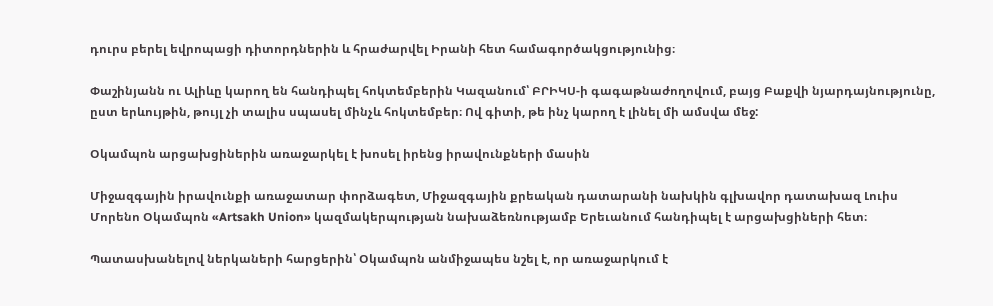դուրս բերել եվրոպացի դիտորդներին և հրաժարվել Իրանի հետ համագործակցությունից։

Փաշինյանն ու Ալիևը կարող են հանդիպել հոկտեմբերին Կազանում՝ ԲՐԻԿՍ-ի գագաթնաժողովում, բայց Բաքվի նյարդայնությունը, ըստ երևույթին, թույլ չի տալիս սպասել մինչև հոկտեմբեր։ Ով գիտի, թե ինչ կարող է լինել մի ամսվա մեջ:

Օկամպոն արցախցիներին առաջարկել է խոսել իրենց իրավունքների մասին

Միջազգային իրավունքի առաջատար փորձագետ, Միջազգային քրեական դատարանի նախկին գլխավոր դատախազ Լուիս Մորենո Օկամպոն «Artsakh Union» կազմակերպության նախաձեռնությամբ Երեւանում հանդիպել է արցախցիների հետ։

Պատասխանելով ներկաների հարցերին՝ Օկամպոն անմիջապես նշել է, որ առաջարկում է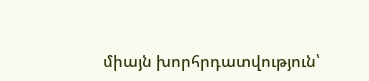միայն խորհրդատվություն՝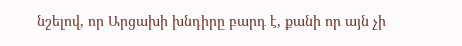նշելով, որ Արցախի խնդիրը բարդ է, քանի որ այն չի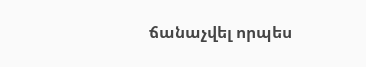ճանաչվել որպես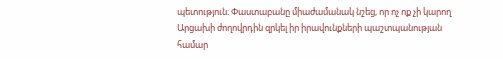պետություն։ Փաստաբանը միաժամանակ նշեց, որ ոչ ոք չի կարող Արցախի ժողովրդին զրկել իր իրավունքների պաշտպանության համար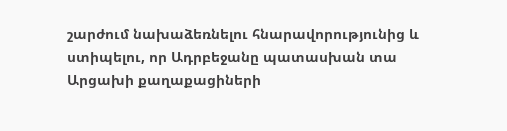շարժում նախաձեռնելու հնարավորությունից և ստիպելու, որ Ադրբեջանը պատասխան տա Արցախի քաղաքացիների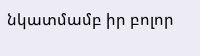նկատմամբ իր բոլոր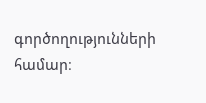գործողությունների համար։